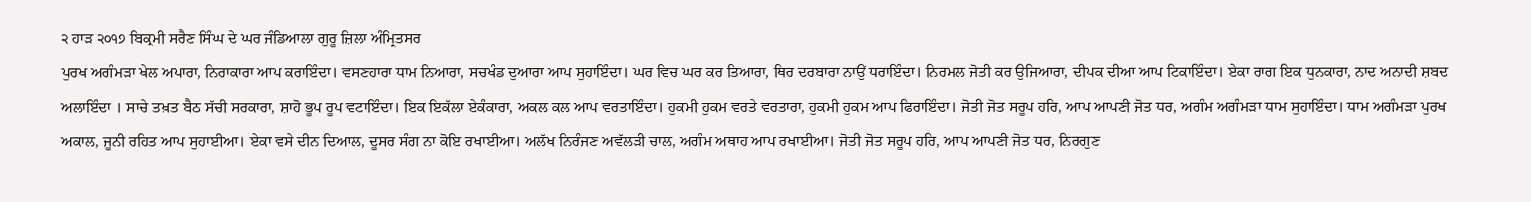੨ ਹਾੜ ੨੦੧੭ ਬਿਕ੍ਰਮੀ ਸਰੈਣ ਸਿੰਘ ਦੇ ਘਰ ਜੰਡਿਆਲਾ ਗੁਰੂ ਜ਼ਿਲਾ ਅੰਮ੍ਰਿਤਸਰ
ਪੁਰਖ ਅਗੰਮੜਾ ਖੇਲ ਅਪਾਰਾ, ਨਿਰਾਕਾਰਾ ਆਪ ਕਰਾਇੰਦਾ। ਵਸਣਹਾਰਾ ਧਾਮ ਨਿਆਰਾ, ਸਚਖੰਡ ਦੁਆਰਾ ਆਪ ਸੁਹਾਇੰਦਾ। ਘਰ ਵਿਚ ਘਰ ਕਰ ਤਿਆਰਾ, ਥਿਰ ਦਰਬਾਰਾ ਨਾਉਂ ਧਰਾਇੰਦਾ। ਨਿਰਮਲ ਜੋਤੀ ਕਰ ਉਜਿਆਰਾ, ਦੀਪਕ ਦੀਆ ਆਪ ਟਿਕਾਇੰਦਾ। ਏਕਾ ਰਾਗ ਇਕ ਧੁਨਕਾਰਾ, ਨਾਦ ਅਨਾਦੀ ਸ਼ਬਦ ਅਲਾਇੰਦਾ । ਸਾਚੇ ਤਖ਼ਤ ਬੈਠ ਸੱਚੀ ਸਰਕਾਰਾ, ਸ਼ਾਹੋ ਭੂਪ ਰੂਪ ਵਟਾਇੰਦਾ। ਇਕ ਇਕੱਲਾ ਏਕੰਕਾਰਾ, ਅਕਲ ਕਲ ਆਪ ਵਰਤਾਇੰਦਾ। ਹੁਕਮੀ ਹੁਕਮ ਵਰਤੇ ਵਰਤਾਰਾ, ਹੁਕਮੀ ਹੁਕਮ ਆਪ ਫਿਰਾਇੰਦਾ। ਜੋਤੀ ਜੋਤ ਸਰੂਪ ਹਰਿ, ਆਪ ਆਪਣੀ ਜੋਤ ਧਰ, ਅਗੰਮ ਅਗੰਮੜਾ ਧਾਮ ਸੁਹਾਇੰਦਾ। ਧਾਮ ਅਗੰਮੜਾ ਪੁਰਖ ਅਕਾਲ, ਜੂਨੀ ਰਹਿਤ ਆਪ ਸੁਹਾਈਆ। ਏਕਾ ਵਸੇ ਦੀਨ ਦਿਆਲ, ਦੂਸਰ ਸੰਗ ਨਾ ਕੋਇ ਰਖਾਈਆ। ਅਲੱਖ ਨਿਰੰਜਣ ਅਵੱਲੜੀ ਚਾਲ, ਅਗੰਮ ਅਥਾਹ ਆਪ ਰਖਾਈਆ। ਜੋਤੀ ਜੋਤ ਸਰੂਪ ਹਰਿ, ਆਪ ਆਪਣੀ ਜੋਤ ਧਰ, ਨਿਰਗੁਣ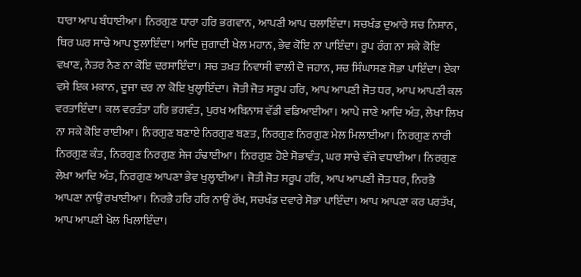ਧਾਰਾ ਆਪ ਬੰਧਾਈਆ। ਨਿਰਗੁਣ ਧਾਰਾ ਹਰਿ ਭਗਵਾਨ, ਆਪਣੀ ਆਪ ਚਲਾਇੰਦਾ। ਸਚਖੰਡ ਦੁਆਰੇ ਸਚ ਨਿਸ਼ਾਨ, ਥਿਰ ਘਰ ਸਾਚੇ ਆਪ ਝੁਲਾਇੰਦਾ। ਆਦਿ ਜੁਗਾਦੀ ਖੇਲ ਮਹਾਨ, ਭੇਵ ਕੋਇ ਨਾ ਪਾਇੰਦਾ। ਰੂਪ ਰੰਗ ਨਾ ਸਕੇ ਕੋਇ ਵਖਾਣ, ਨੇਤਰ ਨੈਣ ਨਾ ਕੋਇ ਦਰਸਾਇੰਦਾ। ਸਚ ਤਖ਼ਤ ਨਿਵਾਸੀ ਵਾਲੀ ਦੋ ਜਹਾਨ, ਸਚ ਸਿੰਘਾਸਣ ਸੋਭਾ ਪਾਇੰਦਾ। ਏਕਾ ਵਸੇ ਇਕ ਮਕਾਨ, ਦੂਜਾ ਦਰ ਨਾ ਕੋਇ ਖੁਲ੍ਹਾਇੰਦਾ। ਜੋਤੀ ਜੋਤ ਸਰੂਪ ਹਰਿ, ਆਪ ਆਪਣੀ ਜੋਤ ਧਰ, ਆਪ ਆਪਣੀ ਕਲ ਵਰਤਾਇੰਦਾ। ਕਲ ਵਰਤੰਤਾ ਹਰਿ ਭਗਵੰਤ, ਪੁਰਖ ਅਬਿਨਾਸ਼ ਵੱਡੀ ਵਡਿਆਈਆ। ਆਪੇ ਜਾਣੇ ਆਦਿ ਅੰਤ, ਲੇਖਾ ਲਿਖ ਨਾ ਸਕੇ ਕੋਇ ਰਾਈਆ। ਨਿਰਗੁਣ ਬਣਾਏ ਨਿਰਗੁਣ ਬਣਤ, ਨਿਰਗੁਣ ਨਿਰਗੁਣ ਮੇਲ ਮਿਲਾਈਆ। ਨਿਰਗੁਣ ਨਾਰੀ ਨਿਰਗੁਣ ਕੰਤ, ਨਿਰਗੁਣ ਨਿਰਗੁਣ ਸੇਜ ਹੰਢਾਈਆ। ਨਿਰਗੁਣ ਹੋਏ ਸੋਭਾਵੰਤ, ਘਰ ਸਾਚੇ ਵੱਜੇ ਵਧਾਈਆ। ਨਿਰਗੁਣ ਲੇਖਾ ਆਦਿ ਅੰਤ, ਨਿਰਗੁਣ ਆਪਣਾ ਭੇਵ ਖੁਲ੍ਹਾਈਆ। ਜੋਤੀ ਜੋਤ ਸਰੂਪ ਹਰਿ, ਆਪ ਆਪਣੀ ਜੋਤ ਧਰ, ਨਿਰਭੈ ਆਪਣਾ ਨਾਉਂ ਰਖਾਈਆ। ਨਿਰਭੈ ਹਰਿ ਹਰਿ ਨਾਉਂ ਰੱਖ, ਸਚਖੰਡ ਦਵਾਰੇ ਸੋਭਾ ਪਾਇੰਦਾ। ਆਪ ਆਪਣਾ ਕਰ ਪਰਤੱਖ, ਆਪ ਆਪਣੀ ਖੇਲ ਖਿਲਾਇੰਦਾ।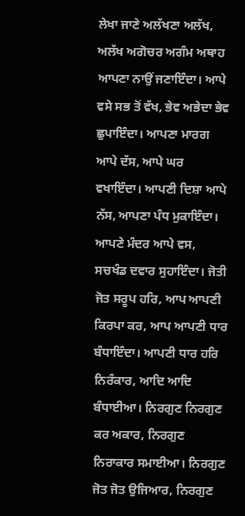ਲੇਖਾ ਜਾਣੇ ਅਲੱਖਣਾ ਅਲੱਖ, ਅਲੱਖ ਅਗੋਚਰ ਅਗੰਮ ਅਥਾਹ ਆਪਣਾ ਨਾਉਂ ਜਣਾਇੰਦਾ। ਆਪੇ ਵਸੇ ਸਭ ਤੋਂ ਵੱਖ, ਭੇਵ ਅਭੇਦਾ ਭੇਵ ਛੁਪਾਇੰਦਾ। ਆਪਣਾ ਮਾਰਗ ਆਪੇ ਦੱਸ, ਆਪੇ ਘਰ ਵਖਾਇੰਦਾ। ਆਪਣੀ ਦਿਸ਼ਾ ਆਪੇ ਨੱਸ, ਆਪਣਾ ਪੰਧ ਮੁਕਾਇੰਦਾ। ਆਪਣੇ ਮੰਦਰ ਆਪੇ ਵਸ, ਸਚਖੰਡ ਦਵਾਰ ਸੁਹਾਇੰਦਾ। ਜੋਤੀ ਜੋਤ ਸਰੂਪ ਹਰਿ, ਆਪ ਆਪਣੀ ਕਿਰਪਾ ਕਰ, ਆਪ ਆਪਣੀ ਧਾਰ ਬੰਧਾਇੰਦਾ। ਆਪਣੀ ਧਾਰ ਹਰਿ ਨਿਰੰਕਾਰ, ਆਦਿ ਆਦਿ ਬੰਧਾਈਆ। ਨਿਰਗੁਣ ਨਿਰਗੁਣ ਕਰ ਅਕਾਰ, ਨਿਰਗੁਣ ਨਿਰਾਕਾਰ ਸਮਾਈਆ। ਨਿਰਗੁਣ ਜੋਤ ਜੋਤ ਉਜਿਆਰ, ਨਿਰਗੁਣ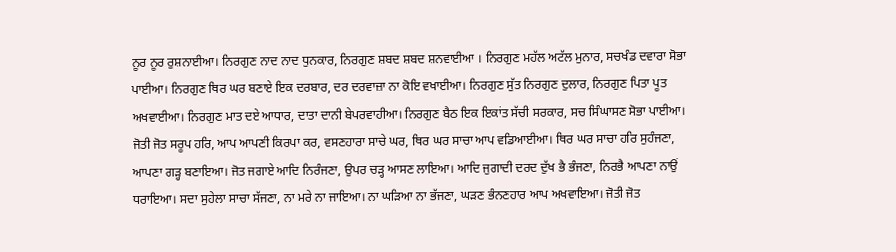ਨੂਰ ਨੂਰ ਰੁਸ਼ਨਾਈਆ। ਨਿਰਗੁਣ ਨਾਦ ਨਾਦ ਧੁਨਕਾਰ, ਨਿਰਗੁਣ ਸ਼ਬਦ ਸ਼ਬਦ ਸ਼ਨਵਾਈਆ । ਨਿਰਗੁਣ ਮਹੱਲ ਅਟੱਲ ਮੁਨਾਰ, ਸਚਖੰਡ ਦਵਾਰਾ ਸੋਭਾ ਪਾਈਆ। ਨਿਰਗੁਣ ਥਿਰ ਘਰ ਬਣਾਏ ਇਕ ਦਰਬਾਰ, ਦਰ ਦਰਵਾਜ਼ਾ ਨਾ ਕੋਇ ਵਖਾਈਆ। ਨਿਰਗੁਣ ਸੁੱਤ ਨਿਰਗੁਣ ਦੁਲਾਰ, ਨਿਰਗੁਣ ਪਿਤਾ ਪੂਤ ਅਖਵਾਈਆ। ਨਿਰਗੁਣ ਮਾਤ ਦਏ ਆਧਾਰ, ਦਾਤਾ ਦਾਨੀ ਬੇਪਰਵਾਹੀਆ। ਨਿਰਗੁਣ ਬੈਠ ਇਕ ਇਕਾਂਤ ਸੱਚੀ ਸਰਕਾਰ, ਸਚ ਸਿੰਘਾਸਣ ਸੋਭਾ ਪਾਈਆ। ਜੋਤੀ ਜੋਤ ਸਰੂਪ ਹਰਿ, ਆਪ ਆਪਣੀ ਕਿਰਪਾ ਕਰ, ਵਸਣਹਾਰਾ ਸਾਚੇ ਘਰ, ਥਿਰ ਘਰ ਸਾਚਾ ਆਪ ਵਡਿਆਈਆ। ਥਿਰ ਘਰ ਸਾਚਾ ਹਰਿ ਸੁਹੰਜਣਾ, ਆਪਣਾ ਗੜ੍ਹ ਬਣਾਇਆ। ਜੋਤ ਜਗਾਏ ਆਦਿ ਨਿਰੰਜਣਾ, ਉਪਰ ਚੜ੍ਹ ਆਸਣ ਲਾਇਆ। ਆਦਿ ਜੁਗਾਦੀ ਦਰਦ ਦੁੱਖ ਭੈ ਭੰਜਣਾ, ਨਿਰਭੈ ਆਪਣਾ ਨਾਉਂ ਧਰਾਇਆ। ਸਦਾ ਸੁਹੇਲਾ ਸਾਚਾ ਸੱਜਣਾ, ਨਾ ਮਰੇ ਨਾ ਜਾਇਆ। ਨਾ ਘੜਿਆ ਨਾ ਭੱਜਣਾ, ਘੜਣ ਭੰਨਣਹਾਰ ਆਪ ਅਖਵਾਇਆ। ਜੋਤੀ ਜੋਤ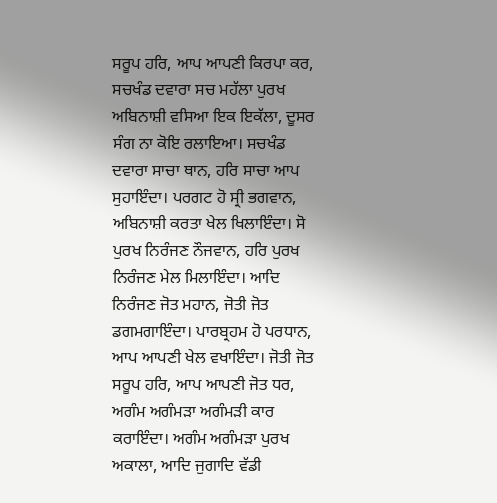ਸਰੂਪ ਹਰਿ, ਆਪ ਆਪਣੀ ਕਿਰਪਾ ਕਰ, ਸਚਖੰਡ ਦਵਾਰਾ ਸਚ ਮਹੱਲਾ ਪੁਰਖ ਅਬਿਨਾਸ਼ੀ ਵਸਿਆ ਇਕ ਇਕੱਲਾ, ਦੂਸਰ ਸੰਗ ਨਾ ਕੋਇ ਰਲਾਇਆ। ਸਚਖੰਡ ਦਵਾਰਾ ਸਾਚਾ ਥਾਨ, ਹਰਿ ਸਾਚਾ ਆਪ ਸੁਹਾਇੰਦਾ। ਪਰਗਟ ਹੋ ਸ੍ਰੀ ਭਗਵਾਨ, ਅਬਿਨਾਸ਼ੀ ਕਰਤਾ ਖੇਲ ਖਿਲਾਇੰਦਾ। ਸੋ ਪੁਰਖ ਨਿਰੰਜਣ ਨੌਜਵਾਨ, ਹਰਿ ਪੁਰਖ ਨਿਰੰਜਣ ਮੇਲ ਮਿਲਾਇੰਦਾ। ਆਦਿ ਨਿਰੰਜਣ ਜੋਤ ਮਹਾਨ, ਜੋਤੀ ਜੋਤ ਡਗਮਗਾਇੰਦਾ। ਪਾਰਬ੍ਰਹਮ ਹੋ ਪਰਧਾਨ, ਆਪ ਆਪਣੀ ਖੇਲ ਵਖਾਇੰਦਾ। ਜੋਤੀ ਜੋਤ ਸਰੂਪ ਹਰਿ, ਆਪ ਆਪਣੀ ਜੋਤ ਧਰ, ਅਗੰਮ ਅਗੰਮੜਾ ਅਗੰਮੜੀ ਕਾਰ ਕਰਾਇੰਦਾ। ਅਗੰਮ ਅਗੰਮੜਾ ਪੁਰਖ ਅਕਾਲਾ, ਆਦਿ ਜੁਗਾਦਿ ਵੱਡੀ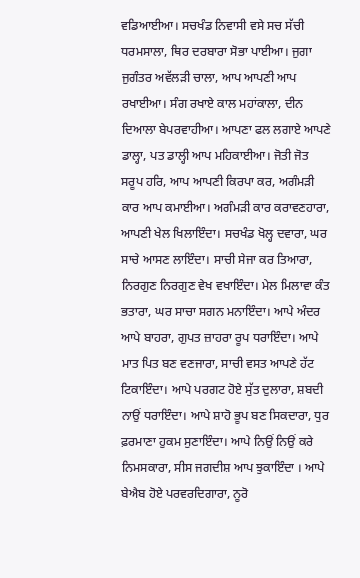ਵਡਿਆਈਆ। ਸਚਖੰਡ ਨਿਵਾਸੀ ਵਸੇ ਸਚ ਸੱਚੀ ਧਰਮਸਾਲਾ, ਥਿਰ ਦਰਬਾਰਾ ਸੋਭਾ ਪਾਈਆ। ਜੁਗਾ ਜੁਗੰਤਰ ਅਵੱਲੜੀ ਚਾਲਾ, ਆਪ ਆਪਣੀ ਆਪ ਰਖਾਈਆ। ਸੰਗ ਰਖਾਏ ਕਾਲ ਮਹਾਂਕਾਲਾ, ਦੀਨ ਦਿਆਲਾ ਬੇਪਰਵਾਹੀਆ। ਆਪਣਾ ਫਲ ਲਗਾਏ ਆਪਣੇ ਡਾਲ੍ਹਾ, ਪਤ ਡਾਲ੍ਹੀ ਆਪ ਮਹਿਕਾਈਆ। ਜੋਤੀ ਜੋਤ ਸਰੂਪ ਹਰਿ, ਆਪ ਆਪਣੀ ਕਿਰਪਾ ਕਰ, ਅਗੰਮੜੀ ਕਾਰ ਆਪ ਕਮਾਈਆ। ਅਗੰਮੜੀ ਕਾਰ ਕਰਾਵਣਹਾਰਾ, ਆਪਣੀ ਖੇਲ ਖਿਲਾਇੰਦਾ। ਸਚਖੰਡ ਖੋਲ੍ਹ ਦਵਾਰਾ, ਘਰ ਸਾਚੇ ਆਸਣ ਲਾਇੰਦਾ। ਸਾਚੀ ਸੇਜਾ ਕਰ ਤਿਆਰਾ, ਨਿਰਗੁਣ ਨਿਰਗੁਣ ਵੇਖ ਵਖਾਇੰਦਾ। ਮੇਲ ਮਿਲਾਵਾ ਕੰਤ ਭਤਾਰਾ, ਘਰ ਸਾਚਾ ਸਗਨ ਮਨਾਇੰਦਾ। ਆਪੇ ਅੰਦਰ ਆਪੇ ਬਾਹਰਾ, ਗੁਪਤ ਜ਼ਾਹਰਾ ਰੂਪ ਧਰਾਇੰਦਾ। ਆਪੇ ਮਾਤ ਪਿਤ ਬਣ ਵਣਜਾਰਾ, ਸਾਚੀ ਵਸਤ ਆਪਣੇ ਹੱਟ ਟਿਕਾਇੰਦਾ। ਆਪੇ ਪਰਗਟ ਹੋਏ ਸੁੱਤ ਦੁਲਾਰਾ, ਸ਼ਬਦੀ ਨਾਉਂ ਧਰਾਇੰਦਾ। ਆਪੇ ਸ਼ਾਹੋ ਭੂਪ ਬਣ ਸਿਕਦਾਰਾ, ਧੁਰ ਫ਼ਰਮਾਣਾ ਹੁਕਮ ਸੁਣਾਇੰਦਾ। ਆਪੇ ਨਿਉਂ ਨਿਉਂ ਕਰੇ ਨਿਮਸਕਾਰਾ, ਸੀਸ ਜਗਦੀਸ਼ ਆਪ ਝੁਕਾਇੰਦਾ । ਆਪੇ ਬੇਐਬ ਹੋਏ ਪਰਵਰਦਿਗਾਰਾ, ਨੂਰੋ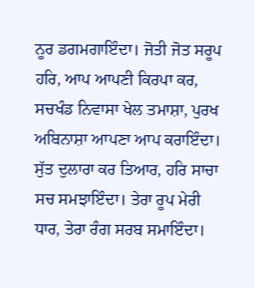ਨੂਰ ਡਗਮਗਾਇੰਦਾ। ਜੋਤੀ ਜੋਤ ਸਰੂਪ ਹਰਿ, ਆਪ ਆਪਣੀ ਕਿਰਪਾ ਕਰ, ਸਚਖੰਡ ਨਿਵਾਸਾ ਖੇਲ ਤਮਾਸ਼ਾ, ਪੁਰਖ ਅਬਿਨਾਸ਼ਾ ਆਪਣਾ ਆਪ ਕਰਾਇੰਦਾ। ਸੁੱਤ ਦੁਲਾਰਾ ਕਰ ਤਿਆਰ, ਹਰਿ ਸਾਚਾ ਸਚ ਸਮਝਾਇੰਦਾ। ਤੇਰਾ ਰੂਪ ਮੇਰੀ ਧਾਰ, ਤੇਰਾ ਰੰਗ ਸਰਬ ਸਮਾਇੰਦਾ।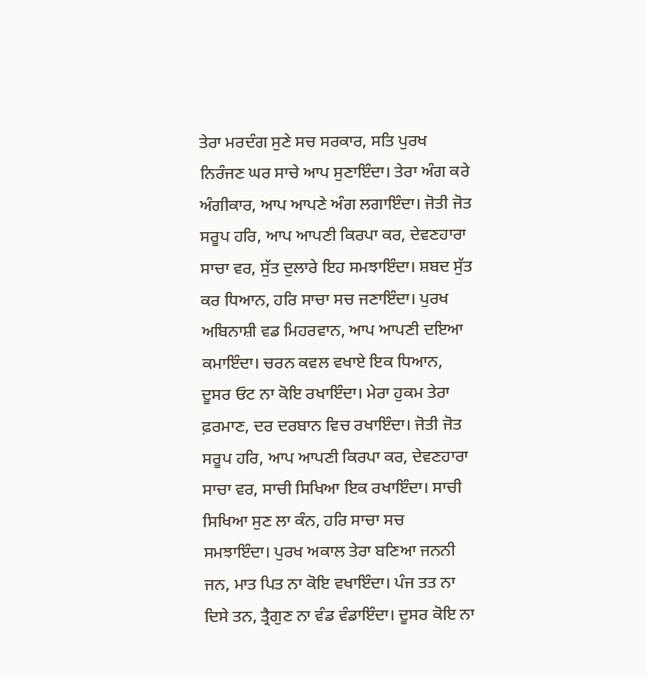ਤੇਰਾ ਮਰਦੰਗ ਸੁਣੇ ਸਚ ਸਰਕਾਰ, ਸਤਿ ਪੁਰਖ ਨਿਰੰਜਣ ਘਰ ਸਾਚੇ ਆਪ ਸੁਣਾਇੰਦਾ। ਤੇਰਾ ਅੰਗ ਕਰੇ ਅੰਗੀਕਾਰ, ਆਪ ਆਪਣੇ ਅੰਗ ਲਗਾਇੰਦਾ। ਜੋਤੀ ਜੋਤ ਸਰੂਪ ਹਰਿ, ਆਪ ਆਪਣੀ ਕਿਰਪਾ ਕਰ, ਦੇਵਣਹਾਰਾ ਸਾਚਾ ਵਰ, ਸੁੱਤ ਦੁਲਾਰੇ ਇਹ ਸਮਝਾਇੰਦਾ। ਸ਼ਬਦ ਸੁੱਤ ਕਰ ਧਿਆਨ, ਹਰਿ ਸਾਚਾ ਸਚ ਜਣਾਇੰਦਾ। ਪੁਰਖ ਅਬਿਨਾਸ਼ੀ ਵਡ ਮਿਹਰਵਾਨ, ਆਪ ਆਪਣੀ ਦਇਆ ਕਮਾਇੰਦਾ। ਚਰਨ ਕਵਲ ਵਖਾਏ ਇਕ ਧਿਆਨ, ਦੂਸਰ ਓਟ ਨਾ ਕੋਇ ਰਖਾਇੰਦਾ। ਮੇਰਾ ਹੁਕਮ ਤੇਰਾ ਫ਼ਰਮਾਣ, ਦਰ ਦਰਬਾਨ ਵਿਚ ਰਖਾਇੰਦਾ। ਜੋਤੀ ਜੋਤ ਸਰੂਪ ਹਰਿ, ਆਪ ਆਪਣੀ ਕਿਰਪਾ ਕਰ, ਦੇਵਣਹਾਰਾ ਸਾਚਾ ਵਰ, ਸਾਚੀ ਸਿਖਿਆ ਇਕ ਰਖਾਇੰਦਾ। ਸਾਚੀ ਸਿਖਿਆ ਸੁਣ ਲਾ ਕੰਨ, ਹਰਿ ਸਾਚਾ ਸਚ ਸਮਝਾਇੰਦਾ। ਪੁਰਖ ਅਕਾਲ ਤੇਰਾ ਬਣਿਆ ਜਨਨੀ ਜਨ, ਮਾਤ ਪਿਤ ਨਾ ਕੋਇ ਵਖਾਇੰਦਾ। ਪੰਜ ਤਤ ਨਾ ਦਿਸੇ ਤਨ, ਤ੍ਰੈਗੁਣ ਨਾ ਵੰਡ ਵੰਡਾਇੰਦਾ। ਦੂਸਰ ਕੋਇ ਨਾ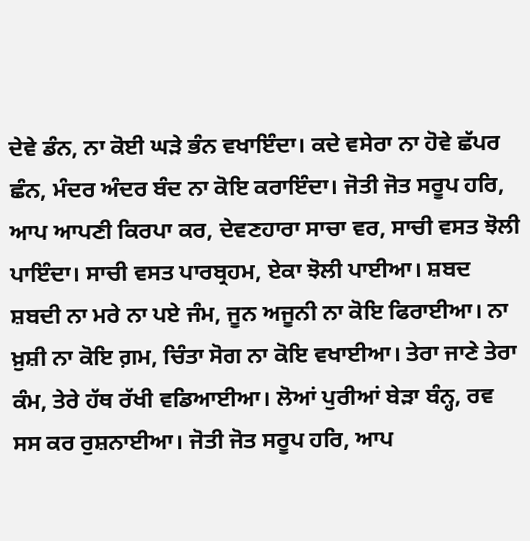ਦੇਵੇ ਡੰਨ, ਨਾ ਕੋਈ ਘੜੇ ਭੰਨ ਵਖਾਇੰਦਾ। ਕਦੇ ਵਸੇਰਾ ਨਾ ਹੋਵੇ ਛੱਪਰ ਛੰਨ, ਮੰਦਰ ਅੰਦਰ ਬੰਦ ਨਾ ਕੋਇ ਕਰਾਇੰਦਾ। ਜੋਤੀ ਜੋਤ ਸਰੂਪ ਹਰਿ, ਆਪ ਆਪਣੀ ਕਿਰਪਾ ਕਰ, ਦੇਵਣਹਾਰਾ ਸਾਚਾ ਵਰ, ਸਾਚੀ ਵਸਤ ਝੋਲੀ ਪਾਇੰਦਾ। ਸਾਚੀ ਵਸਤ ਪਾਰਬ੍ਰਹਮ, ਏਕਾ ਝੋਲੀ ਪਾਈਆ। ਸ਼ਬਦ ਸ਼ਬਦੀ ਨਾ ਮਰੇ ਨਾ ਪਏ ਜੰਮ, ਜੂਨ ਅਜੂਨੀ ਨਾ ਕੋਇ ਫਿਰਾਈਆ। ਨਾ ਖ਼ੁਸ਼ੀ ਨਾ ਕੋਇ ਗ਼ਮ, ਚਿੰਤਾ ਸੋਗ ਨਾ ਕੋਇ ਵਖਾਈਆ। ਤੇਰਾ ਜਾਣੇ ਤੇਰਾ ਕੰਮ, ਤੇਰੇ ਹੱਥ ਰੱਖੀ ਵਡਿਆਈਆ। ਲੋਆਂ ਪੁਰੀਆਂ ਬੇੜਾ ਬੰਨ੍ਹ, ਰਵ ਸਸ ਕਰ ਰੁਸ਼ਨਾਈਆ। ਜੋਤੀ ਜੋਤ ਸਰੂਪ ਹਰਿ, ਆਪ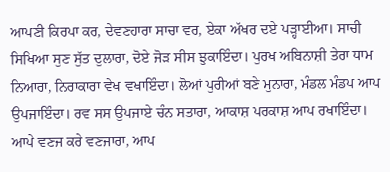ਆਪਣੀ ਕਿਰਪਾ ਕਰ, ਦੇਵਣਹਾਰਾ ਸਾਚਾ ਵਰ, ਏਕਾ ਅੱਖਰ ਦਏ ਪੜ੍ਹਾਈਆ। ਸਾਚੀ ਸਿਖਿਆ ਸੁਣ ਸੁੱਤ ਦੁਲਾਰਾ, ਦੋਏ ਜੋੜ ਸੀਸ ਝੁਕਾਇੰਦਾ। ਪੁਰਖ ਅਬਿਨਾਸ਼ੀ ਤੇਰਾ ਧਾਮ ਨਿਆਰਾ, ਨਿਰਾਕਾਰਾ ਵੇਖ ਵਖਾਇੰਦਾ। ਲੋਆਂ ਪੁਰੀਆਂ ਬਣੇ ਮੁਨਾਰਾ, ਮੰਡਲ ਮੰਡਪ ਆਪ ਉਪਜਾਇੰਦਾ। ਰਵ ਸਸ ਉਪਜਾਏ ਚੰਨ ਸਤਾਰਾ, ਆਕਾਸ਼ ਪਰਕਾਸ਼ ਆਪ ਰਖਾਇੰਦਾ। ਆਪੇ ਵਣਜ ਕਰੇ ਵਣਜਾਰਾ, ਆਪ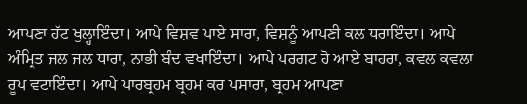ਆਪਣਾ ਹੱਟ ਖੁਲ੍ਹਾਇੰਦਾ। ਆਪੇ ਵਿਸ਼ਵ ਪਾਏ ਸਾਰਾ, ਵਿਸ਼ਨੂੰ ਆਪਣੀ ਕਲ ਧਰਾਇੰਦਾ। ਆਪੇ ਅੰਮ੍ਰਿਤ ਜਲ ਜਲ ਧਾਰਾ, ਨਾਭੀ ਬੰਦ ਵਖਾਇੰਦਾ। ਆਪੇ ਪਰਗਟ ਹੋ ਆਏ ਬਾਹਰਾ, ਕਵਲ ਕਵਲਾ ਰੂਪ ਵਟਾਇੰਦਾ। ਆਪੇ ਪਾਰਬ੍ਰਹਮ ਬ੍ਰਹਮ ਕਰ ਪਸਾਰਾ, ਬ੍ਰਹਮ ਆਪਣਾ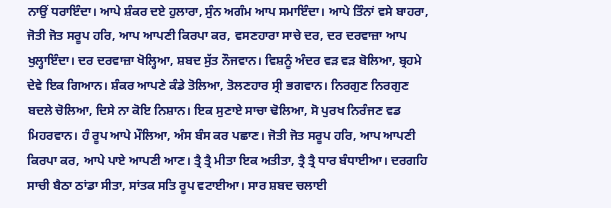ਨਾਉਂ ਧਰਾਇੰਦਾ। ਆਪੇ ਸ਼ੰਕਰ ਦਏ ਹੁਲਾਰਾ, ਸੁੰਨ ਅਗੰਮ ਆਪ ਸਮਾਇੰਦਾ। ਆਪੇ ਤਿੰਨਾਂ ਵਸੇ ਬਾਹਰਾ, ਜੋਤੀ ਜੋਤ ਸਰੂਪ ਹਰਿ, ਆਪ ਆਪਣੀ ਕਿਰਪਾ ਕਰ, ਵਸਣਹਾਰਾ ਸਾਚੇ ਦਰ, ਦਰ ਦਰਵਾਜ਼ਾ ਆਪ ਖੁਲ੍ਹਾਇੰਦਾ। ਦਰ ਦਰਵਾਜ਼ਾ ਖੋਲ੍ਹਿਆ, ਸ਼ਬਦ ਸੁੱਤ ਨੌਜਵਾਨ। ਵਿਸ਼ਨੂੰ ਅੰਦਰ ਵੜ ਵੜ ਬੋਲਿਆ, ਬ੍ਰਹਮੇ ਦੇਵੇ ਇਕ ਗਿਆਨ। ਸ਼ੰਕਰ ਆਪਣੇ ਕੰਡੇ ਤੋਲਿਆ, ਤੋਲਣਹਾਰ ਸ੍ਰੀ ਭਗਵਾਨ। ਨਿਰਗੁਣ ਨਿਰਗੁਣ ਬਦਲੇ ਚੋਲਿਆ, ਦਿਸੇ ਨਾ ਕੋਇ ਨਿਸ਼ਾਨ। ਇਕ ਸੁਣਾਏ ਸਾਚਾ ਢੋਲਿਆ, ਸੋ ਪੁਰਖ ਨਿਰੰਜਣ ਵਡ ਮਿਹਰਵਾਨ। ਹੰ ਰੂਪ ਆਪੇ ਮੌਲਿਆ, ਅੰਸ ਬੰਸ ਕਰ ਪਛਾਣ। ਜੋਤੀ ਜੋਤ ਸਰੂਪ ਹਰਿ, ਆਪ ਆਪਣੀ ਕਿਰਪਾ ਕਰ, ਆਪੇ ਪਾਏ ਆਪਣੀ ਆਣ। ਤ੍ਰੈ ਤ੍ਰੈ ਮੀਤਾ ਇਕ ਅਤੀਤਾ, ਤ੍ਰੈ ਤ੍ਰੈ ਧਾਰ ਬੰਧਾਈਆ। ਦਰਗਹਿ ਸਾਚੀ ਬੈਠਾ ਠਾਂਡਾ ਸੀਤਾ, ਸਾਂਤਕ ਸਤਿ ਰੂਪ ਵਟਾਈਆ। ਸਾਰ ਸ਼ਬਦ ਚਲਾਈ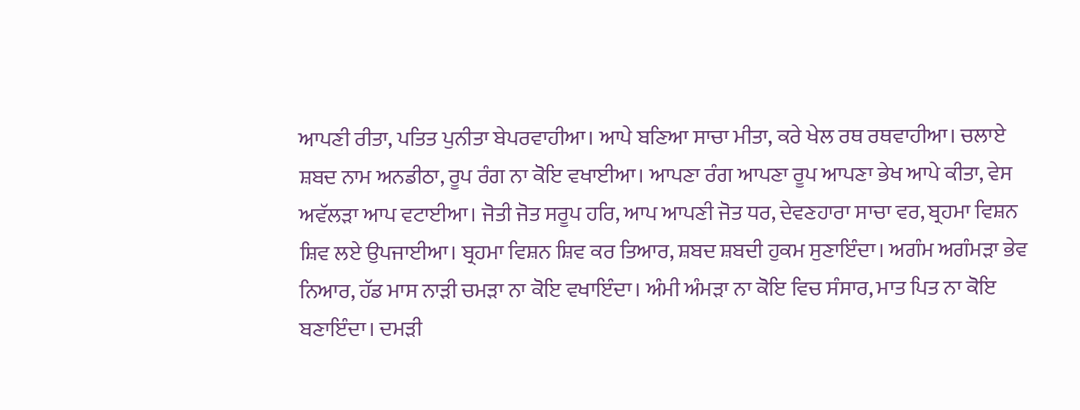ਆਪਣੀ ਰੀਤਾ, ਪਤਿਤ ਪੁਨੀਤਾ ਬੇਪਰਵਾਹੀਆ। ਆਪੇ ਬਣਿਆ ਸਾਚਾ ਮੀਤਾ, ਕਰੇ ਖੇਲ ਰਥ ਰਥਵਾਹੀਆ। ਚਲਾਏ ਸ਼ਬਦ ਨਾਮ ਅਨਡੀਠਾ, ਰੂਪ ਰੰਗ ਨਾ ਕੋਇ ਵਖਾਈਆ। ਆਪਣਾ ਰੰਗ ਆਪਣਾ ਰੂਪ ਆਪਣਾ ਭੇਖ ਆਪੇ ਕੀਤਾ, ਵੇਸ ਅਵੱਲੜਾ ਆਪ ਵਟਾਈਆ। ਜੋਤੀ ਜੋਤ ਸਰੂਪ ਹਰਿ, ਆਪ ਆਪਣੀ ਜੋਤ ਧਰ, ਦੇਵਣਹਾਰਾ ਸਾਚਾ ਵਰ, ਬ੍ਰਹਮਾ ਵਿਸ਼ਨ ਸ਼ਿਵ ਲਏ ਉਪਜਾਈਆ। ਬ੍ਰਹਮਾ ਵਿਸ਼ਨ ਸ਼ਿਵ ਕਰ ਤਿਆਰ, ਸ਼ਬਦ ਸ਼ਬਦੀ ਹੁਕਮ ਸੁਣਾਇੰਦਾ। ਅਗੰਮ ਅਗੰਮੜਾ ਭੇਵ ਨਿਆਰ, ਹੱਡ ਮਾਸ ਨਾੜੀ ਚਮੜਾ ਨਾ ਕੋਇ ਵਖਾਇੰਦਾ। ਅੰਮੀ ਅੰਮੜਾ ਨਾ ਕੋਇ ਵਿਚ ਸੰਸਾਰ, ਮਾਤ ਪਿਤ ਨਾ ਕੋਇ ਬਣਾਇੰਦਾ। ਦਮੜੀ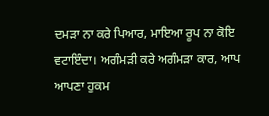ਦਮੜਾ ਨਾ ਕਰੇ ਪਿਆਰ, ਮਾਇਆ ਰੂਪ ਨਾ ਕੋਇ ਵਟਾਇੰਦਾ। ਅਗੰਮੜੀ ਕਰੇ ਅਗੰਮੜਾ ਕਾਰ, ਆਪ ਆਪਣਾ ਹੁਕਮ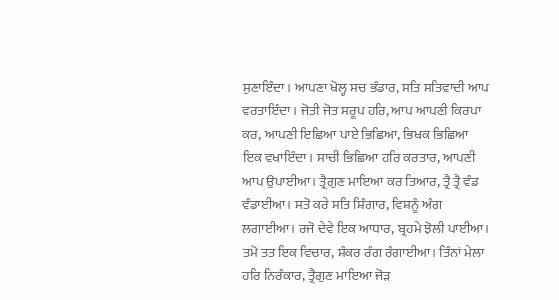ਸੁਣਾਇੰਦਾ। ਆਪਣਾ ਖੋਲ੍ਹ ਸਚ ਭੰਡਾਰ, ਸਤਿ ਸਤਿਵਾਦੀ ਆਪ ਵਰਤਾਇੰਦਾ। ਜੋਤੀ ਜੋਤ ਸਰੂਪ ਹਰਿ, ਆਪ ਆਪਣੀ ਕਿਰਪਾ ਕਰ, ਆਪਣੀ ਇਛਿਆ ਪਾਏ ਭਿਛਿਆ, ਭਿਖਕ ਭਿਛਿਆ ਇਕ ਵਖਾਇੰਦਾ। ਸਾਚੀ ਭਿਛਿਆ ਹਰਿ ਕਰਤਾਰ, ਆਪਣੀ ਆਪ ਉਪਾਈਆ। ਤ੍ਰੈਗੁਣ ਮਾਇਆ ਕਰ ਤਿਆਰ, ਤ੍ਰੈ ਤ੍ਰੈ ਵੰਡ ਵੰਡਾਈਆ। ਸਤੋ ਕਰੇ ਸਤਿ ਸ਼ਿੰਗਾਰ, ਵਿਸ਼ਨੂੰ ਅੰਗ ਲਗਾਈਆ। ਰਜੋ ਦੇਵੇ ਇਕ ਆਧਾਰ, ਬ੍ਰਹਮੇ ਝੋਲੀ ਪਾਈਆ। ਤਮੋ ਤਤ ਇਕ ਵਿਚਾਰ, ਸ਼ੰਕਰ ਰੰਗ ਰੰਗਾਈਆ। ਤਿੰਨਾਂ ਮੇਲਾ ਹਰਿ ਨਿਰੰਕਾਰ, ਤ੍ਰੈਗੁਣ ਮਾਇਆ ਜੋੜ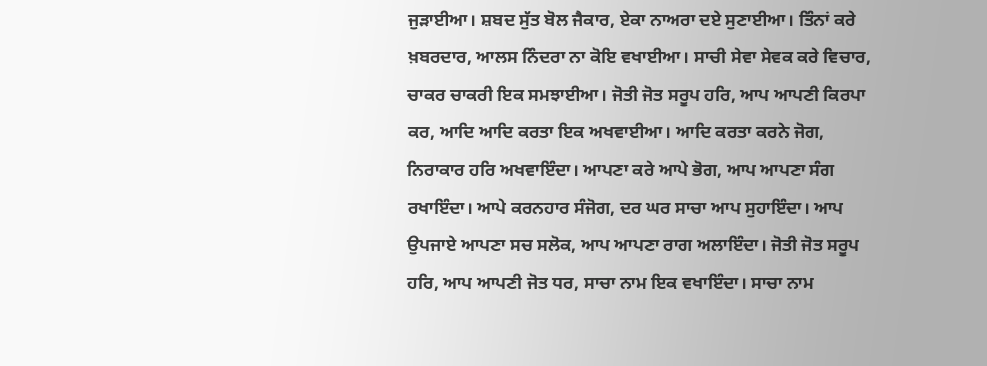ਜੁੜਾਈਆ। ਸ਼ਬਦ ਸੁੱਤ ਬੋਲ ਜੈਕਾਰ, ਏਕਾ ਨਾਅਰਾ ਦਏ ਸੁਣਾਈਆ। ਤਿੰਨਾਂ ਕਰੇ ਖ਼ਬਰਦਾਰ, ਆਲਸ ਨਿੰਦਰਾ ਨਾ ਕੋਇ ਵਖਾਈਆ। ਸਾਚੀ ਸੇਵਾ ਸੇਵਕ ਕਰੇ ਵਿਚਾਰ, ਚਾਕਰ ਚਾਕਰੀ ਇਕ ਸਮਝਾਈਆ। ਜੋਤੀ ਜੋਤ ਸਰੂਪ ਹਰਿ, ਆਪ ਆਪਣੀ ਕਿਰਪਾ ਕਰ, ਆਦਿ ਆਦਿ ਕਰਤਾ ਇਕ ਅਖਵਾਈਆ। ਆਦਿ ਕਰਤਾ ਕਰਨੇ ਜੋਗ, ਨਿਰਾਕਾਰ ਹਰਿ ਅਖਵਾਇੰਦਾ। ਆਪਣਾ ਕਰੇ ਆਪੇ ਭੋਗ, ਆਪ ਆਪਣਾ ਸੰਗ ਰਖਾਇੰਦਾ। ਆਪੇ ਕਰਨਹਾਰ ਸੰਜੋਗ, ਦਰ ਘਰ ਸਾਚਾ ਆਪ ਸੁਹਾਇੰਦਾ। ਆਪ ਉਪਜਾਏ ਆਪਣਾ ਸਚ ਸਲੋਕ, ਆਪ ਆਪਣਾ ਰਾਗ ਅਲਾਇੰਦਾ। ਜੋਤੀ ਜੋਤ ਸਰੂਪ ਹਰਿ, ਆਪ ਆਪਣੀ ਜੋਤ ਧਰ, ਸਾਚਾ ਨਾਮ ਇਕ ਵਖਾਇੰਦਾ। ਸਾਚਾ ਨਾਮ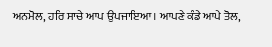ਅਨਮੋਲ, ਹਰਿ ਸਾਚੇ ਆਪ ਉਪਜਾਇਆ। ਆਪਣੇ ਕੰਡੇ ਆਪੇ ਤੋਲ,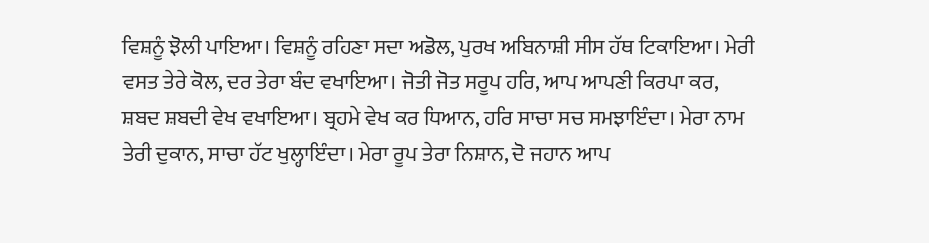ਵਿਸ਼ਨੂੰ ਝੋਲੀ ਪਾਇਆ। ਵਿਸ਼ਨੂੰ ਰਹਿਣਾ ਸਦਾ ਅਡੋਲ, ਪੁਰਖ ਅਬਿਨਾਸ਼ੀ ਸੀਸ ਹੱਥ ਟਿਕਾਇਆ। ਮੇਰੀ ਵਸਤ ਤੇਰੇ ਕੋਲ, ਦਰ ਤੇਰਾ ਬੰਦ ਵਖਾਇਆ। ਜੋਤੀ ਜੋਤ ਸਰੂਪ ਹਰਿ, ਆਪ ਆਪਣੀ ਕਿਰਪਾ ਕਰ, ਸ਼ਬਦ ਸ਼ਬਦੀ ਵੇਖ ਵਖਾਇਆ। ਬ੍ਰਹਮੇ ਵੇਖ ਕਰ ਧਿਆਨ, ਹਰਿ ਸਾਚਾ ਸਚ ਸਮਝਾਇੰਦਾ। ਮੇਰਾ ਨਾਮ ਤੇਰੀ ਦੁਕਾਨ, ਸਾਚਾ ਹੱਟ ਖੁਲ੍ਹਾਇੰਦਾ। ਮੇਰਾ ਰੂਪ ਤੇਰਾ ਨਿਸ਼ਾਨ, ਦੋ ਜਹਾਨ ਆਪ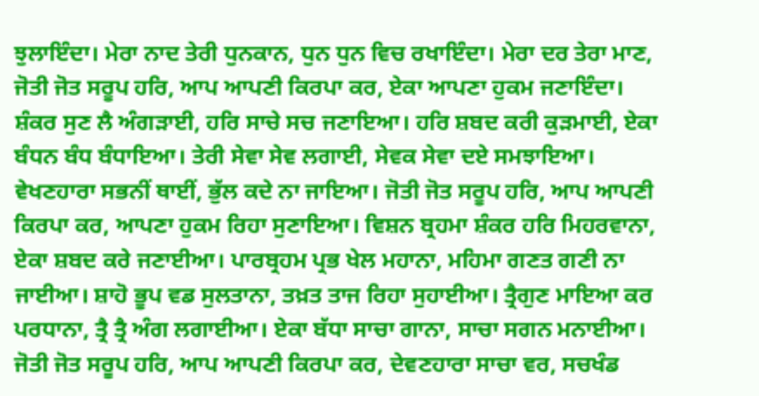ਝੁਲਾਇੰਦਾ। ਮੇਰਾ ਨਾਦ ਤੇਰੀ ਧੁਨਕਾਨ, ਧੁਨ ਧੁਨ ਵਿਚ ਰਖਾਇੰਦਾ। ਮੇਰਾ ਦਰ ਤੇਰਾ ਮਾਣ, ਜੋਤੀ ਜੋਤ ਸਰੂਪ ਹਰਿ, ਆਪ ਆਪਣੀ ਕਿਰਪਾ ਕਰ, ਏਕਾ ਆਪਣਾ ਹੁਕਮ ਜਣਾਇੰਦਾ। ਸ਼ੰਕਰ ਸੁਣ ਲੈ ਅੰਗੜਾਈ, ਹਰਿ ਸਾਚੇ ਸਚ ਜਣਾਇਆ। ਹਰਿ ਸ਼ਬਦ ਕਰੀ ਕੁੜਮਾਈ, ਏਕਾ ਬੰਧਨ ਬੰਧ ਬੰਧਾਇਆ। ਤੇਰੀ ਸੇਵਾ ਸੇਵ ਲਗਾਈ, ਸੇਵਕ ਸੇਵਾ ਦਏ ਸਮਝਾਇਆ। ਵੇਖਣਹਾਰਾ ਸਭਨੀਂ ਥਾਈਂ, ਭੁੱਲ ਕਦੇ ਨਾ ਜਾਇਆ। ਜੋਤੀ ਜੋਤ ਸਰੂਪ ਹਰਿ, ਆਪ ਆਪਣੀ ਕਿਰਪਾ ਕਰ, ਆਪਣਾ ਹੁਕਮ ਰਿਹਾ ਸੁਣਾਇਆ। ਵਿਸ਼ਨ ਬ੍ਰਹਮਾ ਸ਼ੰਕਰ ਹਰਿ ਮਿਹਰਵਾਨਾ, ਏਕਾ ਸ਼ਬਦ ਕਰੇ ਜਣਾਈਆ। ਪਾਰਬ੍ਰਹਮ ਪ੍ਰਭ ਖੇਲ ਮਹਾਨਾ, ਮਹਿਮਾ ਗਣਤ ਗਣੀ ਨਾ ਜਾਈਆ। ਸ਼ਾਹੋ ਭੂਪ ਵਡ ਸੁਲਤਾਨਾ, ਤਖ਼ਤ ਤਾਜ ਰਿਹਾ ਸੁਹਾਈਆ। ਤ੍ਰੈਗੁਣ ਮਾਇਆ ਕਰ ਪਰਧਾਨਾ, ਤ੍ਰੈ ਤ੍ਰੈ ਅੰਗ ਲਗਾਈਆ। ਏਕਾ ਬੱਧਾ ਸਾਚਾ ਗਾਨਾ, ਸਾਚਾ ਸਗਨ ਮਨਾਈਆ। ਜੋਤੀ ਜੋਤ ਸਰੂਪ ਹਰਿ, ਆਪ ਆਪਣੀ ਕਿਰਪਾ ਕਰ, ਦੇਵਣਹਾਰਾ ਸਾਚਾ ਵਰ, ਸਚਖੰਡ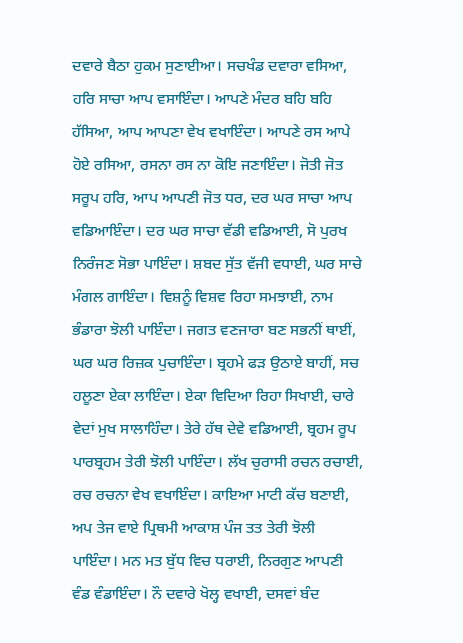ਦਵਾਰੇ ਬੈਠਾ ਹੁਕਮ ਸੁਣਾਈਆ। ਸਚਖੰਡ ਦਵਾਰਾ ਵਸਿਆ, ਹਰਿ ਸਾਚਾ ਆਪ ਵਸਾਇੰਦਾ। ਆਪਣੇ ਮੰਦਰ ਬਹਿ ਬਹਿ ਹੱਸਿਆ, ਆਪ ਆਪਣਾ ਵੇਖ ਵਖਾਇੰਦਾ। ਆਪਣੇ ਰਸ ਆਪੇ ਹੋਏ ਰਸਿਆ, ਰਸਨਾ ਰਸ ਨਾ ਕੋਇ ਜਣਾਇੰਦਾ। ਜੋਤੀ ਜੋਤ ਸਰੂਪ ਹਰਿ, ਆਪ ਆਪਣੀ ਜੋਤ ਧਰ, ਦਰ ਘਰ ਸਾਚਾ ਆਪ ਵਡਿਆਇੰਦਾ। ਦਰ ਘਰ ਸਾਚਾ ਵੱਡੀ ਵਡਿਆਈ, ਸੋ ਪੁਰਖ ਨਿਰੰਜਣ ਸੋਭਾ ਪਾਇੰਦਾ। ਸ਼ਬਦ ਸੁੱਤ ਵੱਜੀ ਵਧਾਈ, ਘਰ ਸਾਚੇ ਮੰਗਲ ਗਾਇੰਦਾ। ਵਿਸ਼ਨੂੰ ਵਿਸ਼ਵ ਰਿਹਾ ਸਮਝਾਈ, ਨਾਮ ਭੰਡਾਰਾ ਝੋਲੀ ਪਾਇੰਦਾ। ਜਗਤ ਵਣਜਾਰਾ ਬਣ ਸਭਨੀਂ ਥਾਈਂ, ਘਰ ਘਰ ਰਿਜ਼ਕ ਪੁਚਾਇੰਦਾ। ਬ੍ਰਹਮੇ ਫੜ ਉਠਾਏ ਬਾਹੀਂ, ਸਚ ਹਲੂਣਾ ਏਕਾ ਲਾਇੰਦਾ। ਏਕਾ ਵਿਦਿਆ ਰਿਹਾ ਸਿਖਾਈ, ਚਾਰੇ ਵੇਦਾਂ ਮੁਖ ਸਾਲਾਹਿੰਦਾ। ਤੇਰੇ ਹੱਥ ਦੇਵੇ ਵਡਿਆਈ, ਬ੍ਰਹਮ ਰੂਪ ਪਾਰਬ੍ਰਹਮ ਤੇਰੀ ਝੋਲੀ ਪਾਇੰਦਾ। ਲੱਖ ਚੁਰਾਸੀ ਰਚਨ ਰਚਾਈ, ਰਚ ਰਚਨਾ ਵੇਖ ਵਖਾਇੰਦਾ। ਕਾਇਆ ਮਾਟੀ ਕੱਚ ਬਣਾਈ, ਅਪ ਤੇਜ ਵਾਏ ਪ੍ਰਿਥਮੀ ਆਕਾਸ਼ ਪੰਜ ਤਤ ਤੇਰੀ ਝੋਲੀ ਪਾਇੰਦਾ। ਮਨ ਮਤ ਬੁੱਧ ਵਿਚ ਧਰਾਈ, ਨਿਰਗੁਣ ਆਪਣੀ ਵੰਡ ਵੰਡਾਇੰਦਾ। ਨੌ ਦਵਾਰੇ ਖੋਲ੍ਹ ਵਖਾਈ, ਦਸਵਾਂ ਬੰਦ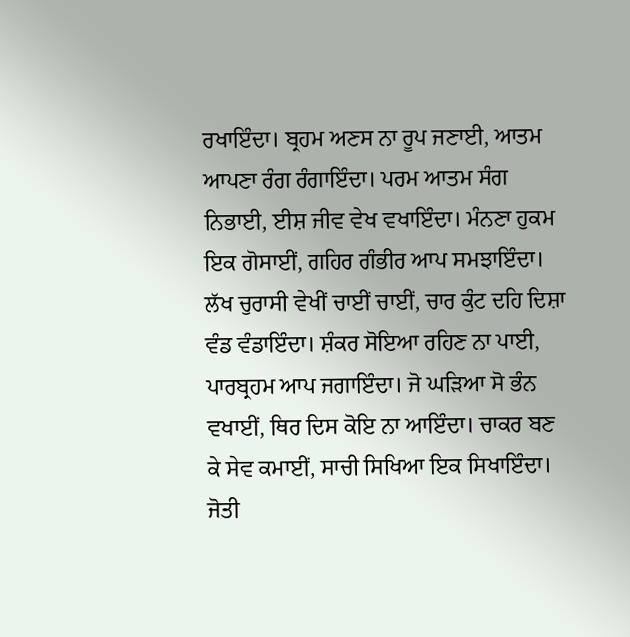ਰਖਾਇੰਦਾ। ਬ੍ਰਹਮ ਅਣਸ ਨਾ ਰੂਪ ਜਣਾਈ, ਆਤਮ ਆਪਣਾ ਰੰਗ ਰੰਗਾਇੰਦਾ। ਪਰਮ ਆਤਮ ਸੰਗ ਨਿਭਾਈ, ਈਸ਼ ਜੀਵ ਵੇਖ ਵਖਾਇੰਦਾ। ਮੰਨਣਾ ਹੁਕਮ ਇਕ ਗੋਸਾਈਂ, ਗਹਿਰ ਗੰਭੀਰ ਆਪ ਸਮਝਾਇੰਦਾ। ਲੱਖ ਚੁਰਾਸੀ ਵੇਖੀਂ ਚਾਈਂ ਚਾਈਂ, ਚਾਰ ਕੁੰਟ ਦਹਿ ਦਿਸ਼ਾ ਵੰਡ ਵੰਡਾਇੰਦਾ। ਸ਼ੰਕਰ ਸੋਇਆ ਰਹਿਣ ਨਾ ਪਾਈ, ਪਾਰਬ੍ਰਹਮ ਆਪ ਜਗਾਇੰਦਾ। ਜੋ ਘੜਿਆ ਸੋ ਭੰਨ ਵਖਾਈਂ, ਥਿਰ ਦਿਸ ਕੋਇ ਨਾ ਆਇੰਦਾ। ਚਾਕਰ ਬਣ ਕੇ ਸੇਵ ਕਮਾਈਂ, ਸਾਚੀ ਸਿਖਿਆ ਇਕ ਸਿਖਾਇੰਦਾ। ਜੋਤੀ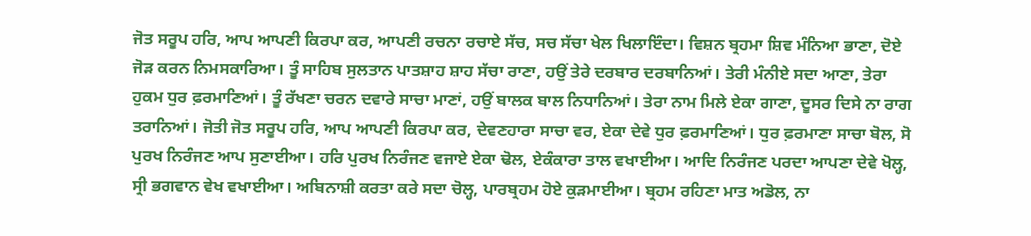ਜੋਤ ਸਰੂਪ ਹਰਿ, ਆਪ ਆਪਣੀ ਕਿਰਪਾ ਕਰ, ਆਪਣੀ ਰਚਨਾ ਰਚਾਏ ਸੱਚ, ਸਚ ਸੱਚਾ ਖੇਲ ਖਿਲਾਇੰਦਾ। ਵਿਸ਼ਨ ਬ੍ਰਹਮਾ ਸ਼ਿਵ ਮੰਨਿਆ ਭਾਣਾ, ਦੋਏ ਜੋੜ ਕਰਨ ਨਿਮਸਕਾਰਿਆ। ਤੂੰ ਸਾਹਿਬ ਸੁਲਤਾਨ ਪਾਤਸ਼ਾਹ ਸ਼ਾਹ ਸੱਚਾ ਰਾਣਾ, ਹਉਂ ਤੇਰੇ ਦਰਬਾਰ ਦਰਬਾਨਿਆਂ। ਤੇਰੀ ਮੰਨੀਏ ਸਦਾ ਆਣਾ, ਤੇਰਾ ਹੁਕਮ ਧੁਰ ਫ਼ਰਮਾਣਿਆਂ। ਤੂੰ ਰੱਖਣਾ ਚਰਨ ਦਵਾਰੇ ਸਾਚਾ ਮਾਣਾਂ, ਹਉਂ ਬਾਲਕ ਬਾਲ ਨਿਧਾਨਿਆਂ। ਤੇਰਾ ਨਾਮ ਮਿਲੇ ਏਕਾ ਗਾਣਾ, ਦੂਸਰ ਦਿਸੇ ਨਾ ਰਾਗ ਤਰਾਨਿਆਂ। ਜੋਤੀ ਜੋਤ ਸਰੂਪ ਹਰਿ, ਆਪ ਆਪਣੀ ਕਿਰਪਾ ਕਰ, ਦੇਵਣਹਾਰਾ ਸਾਚਾ ਵਰ, ਏਕਾ ਦੇਵੇ ਧੁਰ ਫ਼ਰਮਾਣਿਆਂ। ਧੁਰ ਫ਼ਰਮਾਣਾ ਸਾਚਾ ਬੋਲ, ਸੋ ਪੁਰਖ ਨਿਰੰਜਣ ਆਪ ਸੁਣਾਈਆ। ਹਰਿ ਪੁਰਖ ਨਿਰੰਜਣ ਵਜਾਏ ਏਕਾ ਢੋਲ, ਏਕੰਕਾਰਾ ਤਾਲ ਵਖਾਈਆ। ਆਦਿ ਨਿਰੰਜਣ ਪਰਦਾ ਆਪਣਾ ਦੇਵੇ ਖੋਲ੍ਹ, ਸ੍ਰੀ ਭਗਵਾਨ ਵੇਖ ਵਖਾਈਆ। ਅਬਿਨਾਸ਼ੀ ਕਰਤਾ ਕਰੇ ਸਦਾ ਚੋਲ੍ਹ, ਪਾਰਬ੍ਰਹਮ ਹੋਏ ਕੁੜਮਾਈਆ। ਬ੍ਰਹਮ ਰਹਿਣਾ ਮਾਤ ਅਡੋਲ, ਨਾ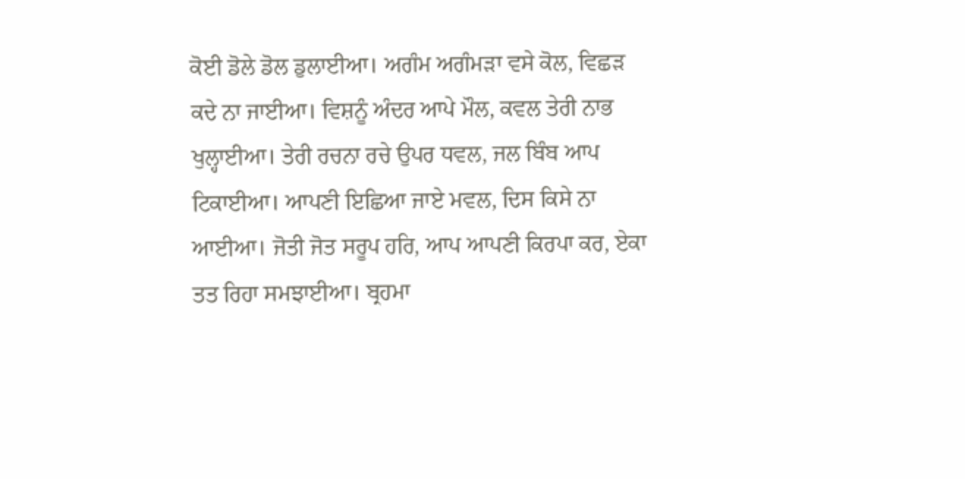ਕੋਈ ਡੋਲੇ ਡੋਲ ਡੁਲਾਈਆ। ਅਗੰਮ ਅਗੰਮੜਾ ਵਸੇ ਕੋਲ, ਵਿਛੜ ਕਦੇ ਨਾ ਜਾਈਆ। ਵਿਸ਼ਨੂੰ ਅੰਦਰ ਆਪੇ ਮੌਲ, ਕਵਲ ਤੇਰੀ ਨਾਭ ਖੁਲ੍ਹਾਈਆ। ਤੇਰੀ ਰਚਨਾ ਰਚੇ ਉਪਰ ਧਵਲ, ਜਲ ਬਿੰਬ ਆਪ ਟਿਕਾਈਆ। ਆਪਣੀ ਇਛਿਆ ਜਾਏ ਮਵਲ, ਦਿਸ ਕਿਸੇ ਨਾ ਆਈਆ। ਜੋਤੀ ਜੋਤ ਸਰੂਪ ਹਰਿ, ਆਪ ਆਪਣੀ ਕਿਰਪਾ ਕਰ, ਏਕਾ ਤਤ ਰਿਹਾ ਸਮਝਾਈਆ। ਬ੍ਰਹਮਾ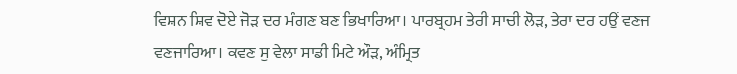ਵਿਸ਼ਨ ਸ਼ਿਵ ਦੋਏ ਜੋੜ ਦਰ ਮੰਗਣ ਬਣ ਭਿਖਾਰਿਆ। ਪਾਰਬ੍ਰਹਮ ਤੇਰੀ ਸਾਚੀ ਲੋੜ, ਤੇਰਾ ਦਰ ਹਉਂ ਵਣਜ ਵਣਜਾਰਿਆ। ਕਵਣ ਸੁ ਵੇਲਾ ਸਾਡੀ ਮਿਟੇ ਔੜ, ਅੰਮ੍ਰਿਤ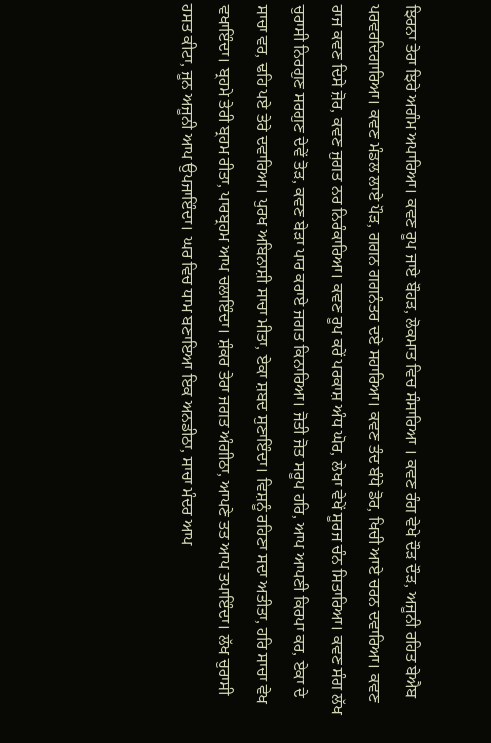ਝਿਰਨਾ ਤੇਰਾ ਝਿਰੇ ਅਗੰਮ ਅਪਾਰਿਆ। ਕਵਣ ਰੂਪ ਜਾਏ ਬੌਹੜ, ਲੋਕਮਾਤ ਵਿਚ ਸੰਸਾਰਿਆ । ਕਵਣ ਰੰਗ ਵੇਖੇ ਦੌੜ ਦੌੜ, ਅਜੂਨੀ ਰਹਿਤ ਬੇਐਬ ਪਰਵਰਦਿਗਾਰਿਆ। ਕਵਣ ਮੰਡਲ ਲਾਏ ਪੌੜ, ਗਗਨ ਗਗਨੰਤਰ ਦਏ ਸਹਾਰਿਆ। ਕਵਣ ਤੰਦ ਬੰਧੇ ਡੋਰ, ਖਿਚੀ ਆਏ ਚਰਨ ਦਵਾਰਿਆ। ਕਵਣ ਰਾਜ ਕਵਣ ਦਿਸੇ ਜ਼ੋਰ, ਕਵਣ ਜੁਗਤ ਨਰ ਨਿਰੰਕਾਰਿਆ। ਕਵਣ ਰੂਪ ਕਰੇਂ ਪਰਕਾਸ਼ ਅੰਧ ਘੋਰ, ਲੇਖਾ ਵੇਖੇਂ ਸੂਰਜ ਚੰਨ ਸਿਤਾਰਿਆ। ਕਵਣ ਸੰਗ ਲੱਖ ਚੁਰਾਸੀ ਨਿਰਗੁਣ ਸਰਗੁਣ ਦੇਵੇਂ ਤੋੜ, ਕਵਣ ਬੇੜਾ ਪਾਰ ਕਰਾਏ ਜਗਤ ਕਿਨਾਰਿਆ। ਜੋਤੀ ਜੋਤ ਸਰੂਪ ਹਰਿ, ਆਪ ਆਪਣੀ ਕਿਰਪਾ ਕਰ, ਏਕਾ ਦੇ ਸਾਚਾ ਵਰ, ਢਹਿ ਪਏ ਤੇਰੇ ਦਵਾਰਿਆ। ਪੁਰਖ ਅਬਿਨਾਸ਼ੀ ਸਾਚਾ ਮੀਤਾ, ਏਕਾ ਸ਼ਬਦ ਸੁਣਾਇੰਦਾ। ਵਿਸ਼ਨੂੰ ਰਹਿਣਾ ਸਦਾ ਅਤੀਤਾ, ਹਰਿ ਸਾਚਾ ਵੇਖ ਵਖਾਇੰਦਾ। ਬ੍ਰਹਮੇ ਤੇਰੀ ਬ੍ਰਹਮ ਰੀਤਾ, ਪਾਰਬ੍ਰਹਮ ਆਪ ਚਲਾਇੰਦਾ। ਸ਼ੰਕਰ ਤੇਰਾ ਜਗਤ ਅੰਗੀਠਾ, ਆਪਣੇ ਤਤ ਆਪ ਤਪਾਇੰਦਾ। ਲੱਖ ਚੁਰਾਸੀ ਹਸਤ ਕੀਟਾ, ਜੂਨ ਅਜੂਨੀ ਆਪ ਉਪਜਾਇੰਦਾ। ਘਰ ਵਿਚ ਧਾਮ ਬਣਾਇਆ ਇਕ ਅਨਡੀਠਾ, ਸਾਚਾ ਮੰਦਰ ਆਪ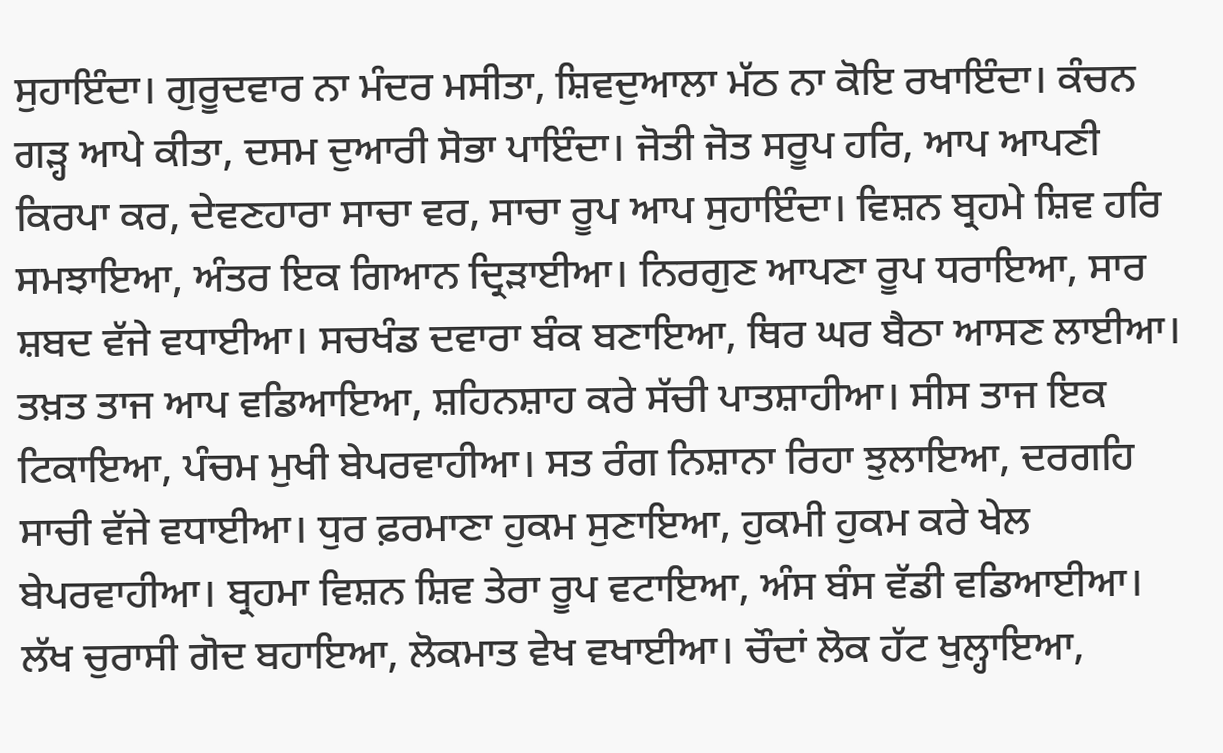ਸੁਹਾਇੰਦਾ। ਗੁਰੂਦਵਾਰ ਨਾ ਮੰਦਰ ਮਸੀਤਾ, ਸ਼ਿਵਦੁਆਲਾ ਮੱਠ ਨਾ ਕੋਇ ਰਖਾਇੰਦਾ। ਕੰਚਨ ਗੜ੍ਹ ਆਪੇ ਕੀਤਾ, ਦਸਮ ਦੁਆਰੀ ਸੋਭਾ ਪਾਇੰਦਾ। ਜੋਤੀ ਜੋਤ ਸਰੂਪ ਹਰਿ, ਆਪ ਆਪਣੀ ਕਿਰਪਾ ਕਰ, ਦੇਵਣਹਾਰਾ ਸਾਚਾ ਵਰ, ਸਾਚਾ ਰੂਪ ਆਪ ਸੁਹਾਇੰਦਾ। ਵਿਸ਼ਨ ਬ੍ਰਹਮੇ ਸ਼ਿਵ ਹਰਿ ਸਮਝਾਇਆ, ਅੰਤਰ ਇਕ ਗਿਆਨ ਦ੍ਰਿੜਾਈਆ। ਨਿਰਗੁਣ ਆਪਣਾ ਰੂਪ ਧਰਾਇਆ, ਸਾਰ ਸ਼ਬਦ ਵੱਜੇ ਵਧਾਈਆ। ਸਚਖੰਡ ਦਵਾਰਾ ਬੰਕ ਬਣਾਇਆ, ਥਿਰ ਘਰ ਬੈਠਾ ਆਸਣ ਲਾਈਆ। ਤਖ਼ਤ ਤਾਜ ਆਪ ਵਡਿਆਇਆ, ਸ਼ਹਿਨਸ਼ਾਹ ਕਰੇ ਸੱਚੀ ਪਾਤਸ਼ਾਹੀਆ। ਸੀਸ ਤਾਜ ਇਕ ਟਿਕਾਇਆ, ਪੰਚਮ ਮੁਖੀ ਬੇਪਰਵਾਹੀਆ। ਸਤ ਰੰਗ ਨਿਸ਼ਾਨਾ ਰਿਹਾ ਝੁਲਾਇਆ, ਦਰਗਹਿ ਸਾਚੀ ਵੱਜੇ ਵਧਾਈਆ। ਧੁਰ ਫ਼ਰਮਾਣਾ ਹੁਕਮ ਸੁਣਾਇਆ, ਹੁਕਮੀ ਹੁਕਮ ਕਰੇ ਖੇਲ ਬੇਪਰਵਾਹੀਆ। ਬ੍ਰਹਮਾ ਵਿਸ਼ਨ ਸ਼ਿਵ ਤੇਰਾ ਰੂਪ ਵਟਾਇਆ, ਅੰਸ ਬੰਸ ਵੱਡੀ ਵਡਿਆਈਆ। ਲੱਖ ਚੁਰਾਸੀ ਗੋਦ ਬਹਾਇਆ, ਲੋਕਮਾਤ ਵੇਖ ਵਖਾਈਆ। ਚੌਦਾਂ ਲੋਕ ਹੱਟ ਖੁਲ੍ਹਾਇਆ,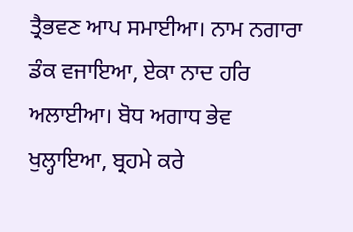ਤ੍ਰੈਭਵਣ ਆਪ ਸਮਾਈਆ। ਨਾਮ ਨਗਾਰਾ ਡੰਕ ਵਜਾਇਆ, ਏਕਾ ਨਾਦ ਹਰਿ ਅਲਾਈਆ। ਬੋਧ ਅਗਾਧ ਭੇਵ ਖੁਲ੍ਹਾਇਆ, ਬ੍ਰਹਮੇ ਕਰੇ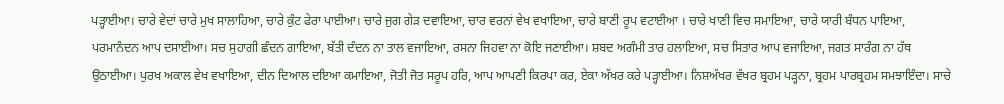ਪੜ੍ਹਾਈਆ। ਚਾਰੇ ਵੇਦਾਂ ਚਾਰੇ ਮੁਖ ਸਾਲਾਹਿਆ, ਚਾਰੇ ਕੁੰਟ ਫੇਰਾ ਪਾਈਆ। ਚਾਰੇ ਜੁਗ ਗੇੜ ਦਵਾਇਆ, ਚਾਰ ਵਰਨਾਂ ਵੇਖ ਵਖਾਇਆ, ਚਾਰੇ ਬਾਣੀ ਰੂਪ ਵਟਾਈਆ । ਚਾਰੇ ਖਾਣੀ ਵਿਚ ਸਮਾਇਆ, ਚਾਰੇ ਯਾਰੀ ਬੰਧਨ ਪਾਇਆ, ਪਰਮਾਨੰਦਨ ਆਪ ਦਸਾਈਆ। ਸਚ ਸੁਹਾਗੀ ਛੰਦਨ ਗਾਇਆ, ਬੱਤੀ ਦੰਦਨ ਨਾ ਤਾਲ ਵਜਾਇਆ, ਰਸਨਾ ਜਿਹਵਾ ਨਾ ਕੋਇ ਜਣਾਈਆ। ਸ਼ਬਦ ਅਗੰਮੀ ਤਾਰ ਹਲਾਇਆ, ਸਚ ਸਿਤਾਰ ਆਪ ਵਜਾਇਆ, ਜਗਤ ਸਾਰੰਗ ਨਾ ਹੱਥ ਉਠਾਈਆ। ਪੁਰਖ ਅਕਾਲ ਵੇਖ ਵਖਾਇਆ, ਦੀਨ ਦਿਆਲ ਦਇਆ ਕਮਾਇਆ, ਜੋਤੀ ਜੋਤ ਸਰੂਪ ਹਰਿ, ਆਪ ਆਪਣੀ ਕਿਰਪਾ ਕਰ, ਏਕਾ ਅੱਖਰ ਕਰੇ ਪੜ੍ਹਾਈਆ। ਨਿਸ਼ਅੱਖਰ ਵੱਖਰ ਬ੍ਰਹਮ ਪੜ੍ਹਨਾ, ਬ੍ਰਹਮ ਪਾਰਬ੍ਰਹਮ ਸਮਝਾਇੰਦਾ। ਸਾਚੇ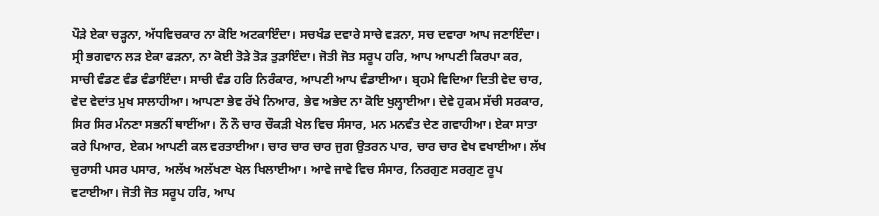ਪੌੜੇ ਏਕਾ ਚੜ੍ਹਨਾ, ਅੱਧਵਿਚਕਾਰ ਨਾ ਕੋਇ ਅਟਕਾਇੰਦਾ। ਸਚਖੰਡ ਦਵਾਰੇ ਸਾਚੇ ਵੜਨਾ, ਸਚ ਦਵਾਰਾ ਆਪ ਜਣਾਇੰਦਾ। ਸ੍ਰੀ ਭਗਵਾਨ ਲੜ ਏਕਾ ਫੜਨਾ, ਨਾ ਕੋਈ ਤੋੜੇ ਤੋੜ ਤੁੜਾਇੰਦਾ। ਜੋਤੀ ਜੋਤ ਸਰੂਪ ਹਰਿ, ਆਪ ਆਪਣੀ ਕਿਰਪਾ ਕਰ, ਸਾਚੀ ਵੰਡਣ ਵੰਡ ਵੰਡਾਇੰਦਾ। ਸਾਚੀ ਵੰਡ ਹਰਿ ਨਿਰੰਕਾਰ, ਆਪਣੀ ਆਪ ਵੰਡਾਈਆ। ਬ੍ਰਹਮੇ ਵਿਦਿਆ ਦਿਤੀ ਵੇਦ ਚਾਰ, ਵੇਦ ਵੇਦਾਂਤ ਮੁਖ ਸਾਲਾਹੀਆ। ਆਪਣਾ ਭੇਵ ਰੱਖੇ ਨਿਆਰ, ਭੇਵ ਅਭੇਦ ਨਾ ਕੋਇ ਖੁਲ੍ਹਾਈਆ। ਦੇਵੇ ਹੁਕਮ ਸੱਚੀ ਸਰਕਾਰ, ਸਿਰ ਸਿਰ ਮੰਨਣਾ ਸਭਨੀਂ ਥਾਈਂਆ। ਨੌ ਨੌ ਚਾਰ ਚੌਕੜੀ ਖੇਲ ਵਿਚ ਸੰਸਾਰ, ਮਨ ਮਨਵੰਤ ਦੇਣ ਗਵਾਹੀਆ। ਏਕਾ ਸਾਤਾ ਕਰੇ ਪਿਆਰ, ਏਕਮ ਆਪਣੀ ਕਲ ਵਰਤਾਈਆ। ਚਾਰ ਚਾਰ ਚਾਰ ਜੁਗ ਉਤਰਨ ਪਾਰ, ਚਾਰ ਚਾਰ ਵੇਖ ਵਖਾਈਆ। ਲੱਖ ਚੁਰਾਸੀ ਪਸਰ ਪਸਾਰ, ਅਲੱਖ ਅਲੱਖਣਾ ਖੇਲ ਖਿਲਾਈਆ। ਆਵੇ ਜਾਵੇ ਵਿਚ ਸੰਸਾਰ, ਨਿਰਗੁਣ ਸਰਗੁਣ ਰੂਪ ਵਟਾਈਆ। ਜੋਤੀ ਜੋਤ ਸਰੂਪ ਹਰਿ, ਆਪ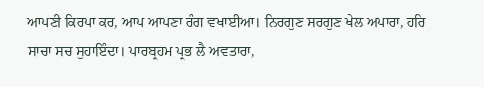ਆਪਣੀ ਕਿਰਪਾ ਕਰ, ਆਪ ਆਪਣਾ ਰੰਗ ਵਖਾਈਆ। ਨਿਰਗੁਣ ਸਰਗੁਣ ਖੇਲ ਅਪਾਰਾ, ਹਰਿ ਸਾਚਾ ਸਚ ਸੁਹਾਇੰਦਾ। ਪਾਰਬ੍ਰਹਮ ਪ੍ਰਭ ਲੈ ਅਵਤਾਰਾ,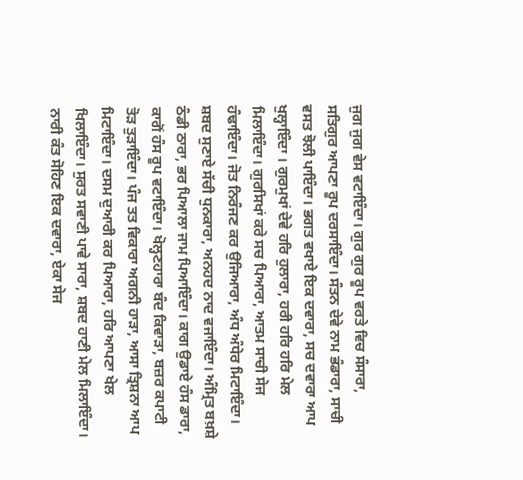ਜੁਗ ਜੁਗ ਵੇਸ ਵਟਾਇੰਦਾ। ਗੁਰ ਗੁਰ ਰੂਪ ਵਰਤੇ ਵਿਚ ਸੰਸਾਰਾ, ਸਤਿਗੁਰ ਆਪਣਾ ਰੂਪ ਦਰਸਾਇੰਦਾ। ਸੰਤਨ ਦੇਵੇ ਨਾਮ ਭੰਡਾਰਾ, ਸਾਚੀ ਵਸਤ ਝੋਲੀ ਪਾਇੰਦਾ। ਭਗਤ ਵਖਾਏ ਇਕ ਦਵਾਰਾ, ਸਚ ਦਵਾਰਾ ਆਪ ਖੁਲ੍ਹਾਇੰਦਾ । ਗੁਰਮੁਖਾਂ ਦੇਵੇ ਹਰਿ ਹੁਲਾਰਾ, ਹਰੀ ਹਰਿ ਹਰਿ ਮੇਲ ਮਿਲਾਇੰਦਾ। ਗੁਰਸਿਖਾਂ ਕਰੇ ਸਚ ਪਿਆਰਾ, ਆਤਮ ਸਾਚੀ ਸੇਜ ਹੰਢਾਇੰਦਾ। ਜੋਤ ਨਿਰੰਜਣ ਕਰ ਉਜਿਆਰਾ, ਅੰਧ ਅੰਧੇਰ ਮਿਟਾਇੰਦਾ। ਸ਼ਬਦ ਸੁਣਾਏ ਸੱਚੀ ਧੁਨਕਾਰਾ, ਅਨਹਦ ਨਾਦ ਵਜਾਇੰਦਾ। ਅੰਮ੍ਰਿਤ ਬਖ਼ਸ਼ੇ ਠੰਡੀ ਠਾਰਾ, ਭਰ ਪਿਆਲਾ ਜਾਮ ਪਿਆਇੰਦਾ। ਕਾਗ ਉਡਾਏ ਹੰਸ ਡਾਰਾ, ਕਾਗੋਂ ਹੰਸ ਰੂਪ ਵਟਾਇੰਦਾ। ਖੋਲ੍ਹਣਹਾਰਾ ਬੰਦ ਕਿਵਾੜਾ, ਬਜ਼ਰ ਕਪਾਟੀ ਤੋੜ ਤੁੜਾਇੰਦਾ। ਪੰਜ ਤਤ ਵਿਕਾਰਾ ਅਗਨੀ ਹਾੜਾ, ਆਸਾ ਤ੍ਰਿਸ਼ਨਾ ਆਪ ਮਿਟਾਇੰਦਾ। ਦਸਮ ਦੁਆਰੀ ਕਰ ਪਿਆਰਾ, ਹਰਿ ਆਪਣਾ ਖੇਲ ਖਿਲਾਇੰਦਾ। ਸੁਰਤ ਸਵਾਣੀ ਪਾਵੇ ਸਾਰਾ, ਸ਼ਬਦ ਹਾਣੀ ਮੇਲ ਮਿਲਾਇੰਦਾ। ਨਾਰੀ ਕੰਤ ਸੋਹਿਣ ਇਕ ਦਵਾਰਾ, ਏਕਾ ਸੇਜ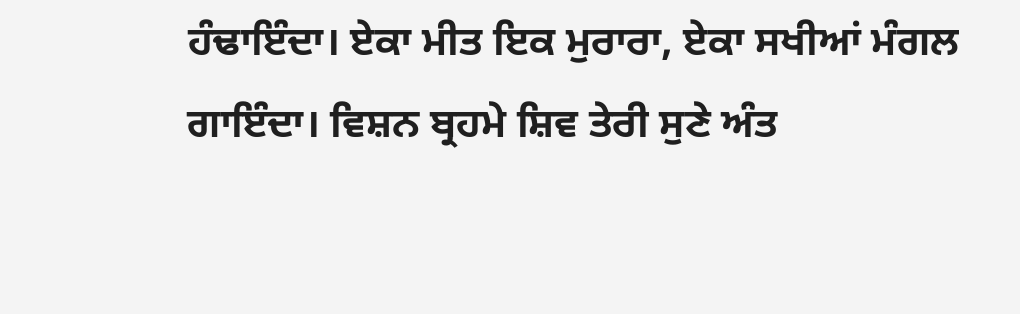ਹੰਢਾਇੰਦਾ। ਏਕਾ ਮੀਤ ਇਕ ਮੁਰਾਰਾ, ਏਕਾ ਸਖੀਆਂ ਮੰਗਲ ਗਾਇੰਦਾ। ਵਿਸ਼ਨ ਬ੍ਰਹਮੇ ਸ਼ਿਵ ਤੇਰੀ ਸੁਣੇ ਅੰਤ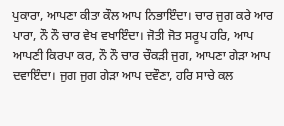ਪੁਕਾਰਾ, ਆਪਣਾ ਕੀਤਾ ਕੌਲ ਆਪ ਨਿਭਾਇੰਦਾ। ਚਾਰ ਜੁਗ ਕਰੇ ਆਰ ਪਾਰਾ, ਨੌ ਨੌ ਚਾਰ ਵੇਖ ਵਖਾਇੰਦਾ। ਜੋਤੀ ਜੋਤ ਸਰੂਪ ਹਰਿ, ਆਪ ਆਪਣੀ ਕਿਰਪਾ ਕਰ, ਨੌ ਨੌ ਚਾਰ ਚੌਕੜੀ ਜੁਗ, ਆਪਣਾ ਗੇੜਾ ਆਪ ਦਵਾਇੰਦਾ। ਜੁਗ ਜੁਗ ਗੇੜਾ ਆਪ ਦਵੌਣਾ, ਹਰਿ ਸਾਚੇ ਕਲ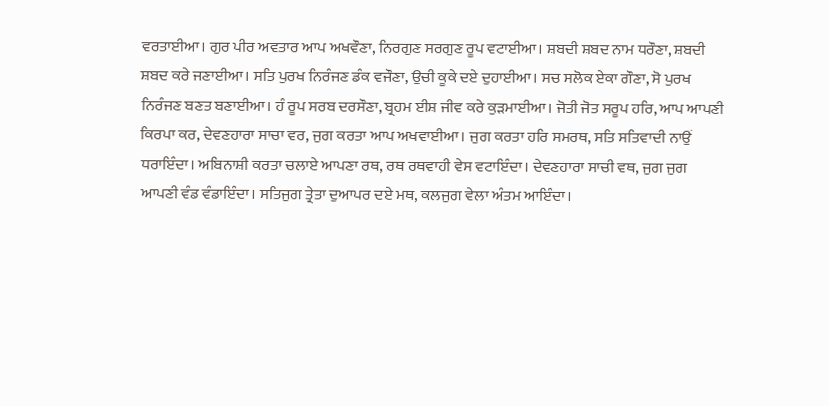ਵਰਤਾਈਆ। ਗੁਰ ਪੀਰ ਅਵਤਾਰ ਆਪ ਅਖਵੌਣਾ, ਨਿਰਗੁਣ ਸਰਗੁਣ ਰੂਪ ਵਟਾਈਆ। ਸ਼ਬਦੀ ਸ਼ਬਦ ਨਾਮ ਧਰੌਣਾ, ਸ਼ਬਦੀ ਸ਼ਬਦ ਕਰੇ ਜਣਾਈਆ। ਸਤਿ ਪੁਰਖ ਨਿਰੰਜਣ ਡੰਕ ਵਜੌਣਾ, ਉਚੀ ਕੂਕੇ ਦਏ ਦੁਹਾਈਆ। ਸਚ ਸਲੋਕ ਏਕਾ ਗੌਣਾ, ਸੋ ਪੁਰਖ ਨਿਰੰਜਣ ਬਣਤ ਬਣਾਈਆ। ਹੰ ਰੂਪ ਸਰਬ ਦਰਸੌਣਾ, ਬ੍ਰਹਮ ਈਸ਼ ਜੀਵ ਕਰੇ ਕੁੜਮਾਈਆ। ਜੋਤੀ ਜੋਤ ਸਰੂਪ ਹਰਿ, ਆਪ ਆਪਣੀ ਕਿਰਪਾ ਕਰ, ਦੇਵਣਹਾਰਾ ਸਾਚਾ ਵਰ, ਜੁਗ ਕਰਤਾ ਆਪ ਅਖਵਾਈਆ। ਜੁਗ ਕਰਤਾ ਹਰਿ ਸਮਰਥ, ਸਤਿ ਸਤਿਵਾਦੀ ਨਾਉਂ ਧਰਾਇੰਦਾ। ਅਬਿਨਾਸ਼ੀ ਕਰਤਾ ਚਲਾਏ ਆਪਣਾ ਰਥ, ਰਥ ਰਥਵਾਹੀ ਵੇਸ ਵਟਾਇੰਦਾ। ਦੇਵਣਹਾਰਾ ਸਾਚੀ ਵਥ, ਜੁਗ ਜੁਗ ਆਪਣੀ ਵੰਡ ਵੰਡਾਇੰਦਾ। ਸਤਿਜੁਗ ਤ੍ਰੇਤਾ ਦੁਆਪਰ ਦਏ ਮਥ, ਕਲਜੁਗ ਵੇਲਾ ਅੰਤਮ ਆਇੰਦਾ।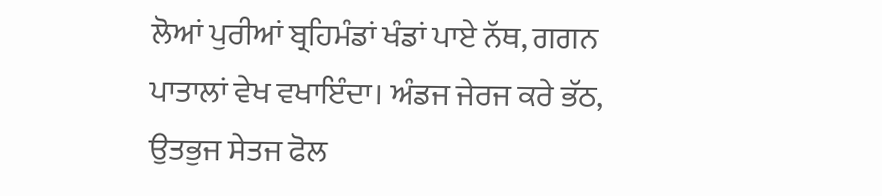ਲੋਆਂ ਪੁਰੀਆਂ ਬ੍ਰਹਿਮੰਡਾਂ ਖੰਡਾਂ ਪਾਏ ਨੱਥ, ਗਗਨ ਪਾਤਾਲਾਂ ਵੇਖ ਵਖਾਇੰਦਾ। ਅੰਡਜ ਜੇਰਜ ਕਰੇ ਭੱਠ, ਉਤਭੁਜ ਸੇਤਜ ਫੋਲ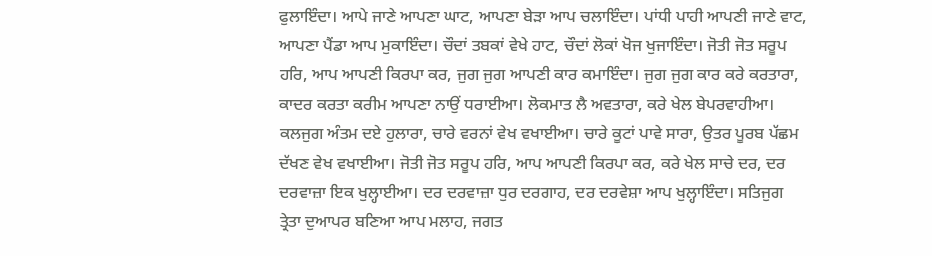ਫੁਲਾਇੰਦਾ। ਆਪੇ ਜਾਣੇ ਆਪਣਾ ਘਾਟ, ਆਪਣਾ ਬੇੜਾ ਆਪ ਚਲਾਇੰਦਾ। ਪਾਂਧੀ ਪਾਹੀ ਆਪਣੀ ਜਾਣੇ ਵਾਟ, ਆਪਣਾ ਪੈਂਡਾ ਆਪ ਮੁਕਾਇੰਦਾ। ਚੌਦਾਂ ਤਬਕਾਂ ਵੇਖੇ ਹਾਟ, ਚੌਦਾਂ ਲੋਕਾਂ ਖੋਜ ਖੁਜਾਇੰਦਾ। ਜੋਤੀ ਜੋਤ ਸਰੂਪ ਹਰਿ, ਆਪ ਆਪਣੀ ਕਿਰਪਾ ਕਰ, ਜੁਗ ਜੁਗ ਆਪਣੀ ਕਾਰ ਕਮਾਇੰਦਾ। ਜੁਗ ਜੁਗ ਕਾਰ ਕਰੇ ਕਰਤਾਰਾ, ਕਾਦਰ ਕਰਤਾ ਕਰੀਮ ਆਪਣਾ ਨਾਉਂ ਧਰਾਈਆ। ਲੋਕਮਾਤ ਲੈ ਅਵਤਾਰਾ, ਕਰੇ ਖੇਲ ਬੇਪਰਵਾਹੀਆ। ਕਲਜੁਗ ਅੰਤਮ ਦਏ ਹੁਲਾਰਾ, ਚਾਰੇ ਵਰਨਾਂ ਵੇਖ ਵਖਾਈਆ। ਚਾਰੇ ਕੂਟਾਂ ਪਾਵੇ ਸਾਰਾ, ਉਤਰ ਪੂਰਬ ਪੱਛਮ ਦੱਖਣ ਵੇਖ ਵਖਾਈਆ। ਜੋਤੀ ਜੋਤ ਸਰੂਪ ਹਰਿ, ਆਪ ਆਪਣੀ ਕਿਰਪਾ ਕਰ, ਕਰੇ ਖੇਲ ਸਾਚੇ ਦਰ, ਦਰ ਦਰਵਾਜ਼ਾ ਇਕ ਖੁਲ੍ਹਾਈਆ। ਦਰ ਦਰਵਾਜ਼ਾ ਧੁਰ ਦਰਗਾਹ, ਦਰ ਦਰਵੇਸ਼ਾ ਆਪ ਖੁਲ੍ਹਾਇੰਦਾ। ਸਤਿਜੁਗ ਤ੍ਰੇਤਾ ਦੁਆਪਰ ਬਣਿਆ ਆਪ ਮਲਾਹ, ਜਗਤ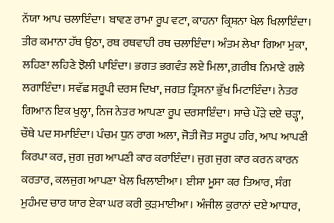ਨੱਯਾ ਆਪ ਚਲਾਇੰਦਾ। ਬਾਵਣ ਰਾਮਾ ਰੂਪ ਵਟਾ, ਕਾਹਨਾ ਕ੍ਰਿਸ਼ਨਾ ਖੇਲ ਖਿਲਾਇੰਦਾ। ਤੀਰ ਕਮਾਨਾ ਹੱਥ ਉਠਾ, ਰਥ ਰਥਵਾਹੀ ਰਥ ਚਲਾਇੰਦਾ। ਅੰਤਮ ਲੇਖਾ ਗਿਆ ਮੁਕਾ, ਲਹਿਣਾ ਲਹਿਣੇ ਝੋਲੀ ਪਾਇੰਦਾ। ਭਗਤ ਭਗਵੰਤ ਲਏ ਮਿਲਾ, ਗ਼ਰੀਬ ਨਿਮਾਣੇ ਗਲੇ ਲਗਾਇੰਦਾ। ਸਵੱਛ ਸਰੂਪੀ ਦਰਸ ਦਿਖਾ, ਜਗਤ ਤ੍ਰਿਸਨਾ ਭੁੱਖ ਮਿਟਾਇੰਦਾ। ਨੇਤਰ ਗਿਆਨ ਇਕ ਖੁਲ੍ਹਾ, ਨਿਜ ਨੇਤਰ ਆਪਣਾ ਰੂਪ ਦਰਸਾਇੰਦਾ। ਸਾਚੇ ਪੌੜੇ ਦਏ ਚੜ੍ਹਾ, ਚੌਥੇ ਪਦ ਸਮਾਇੰਦਾ। ਪੰਚਮ ਧੁਨ ਰਾਗ ਅਲਾ, ਜੋਤੀ ਜੋਤ ਸਰੂਪ ਹਰਿ, ਆਪ ਆਪਣੀ ਕਿਰਪਾ ਕਰ, ਜੁਗ ਜੁਗ ਆਪਣੀ ਕਾਰ ਕਰਾਇੰਦਾ। ਜੁਗ ਜੁਗ ਕਾਰ ਕਰਨ ਕਾਰਨ ਕਰਤਾਰ, ਕਲਜੁਗ ਆਪਣਾ ਖੇਲ ਖਿਲਾਈਆ। ਈਸਾ ਮੂਸਾ ਕਰ ਤਿਆਰ, ਸੰਗ ਮੁਹੰਮਦ ਚਾਰ ਯਾਰ ਏਕਾ ਘਰ ਕਰੀ ਕੁੜਮਾਈਆ। ਅੰਜੀਲ ਕੁਰਾਨਾਂ ਦਏ ਆਧਾਰ,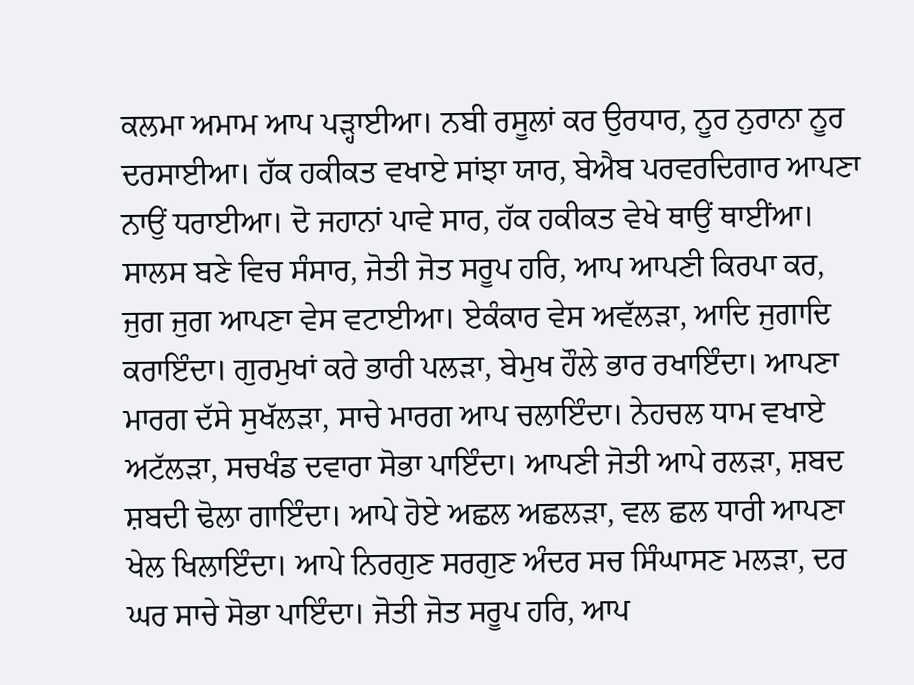ਕਲਮਾ ਅਮਾਮ ਆਪ ਪੜ੍ਹਾਈਆ। ਨਬੀ ਰਸੂਲਾਂ ਕਰ ਉਰਧਾਰ, ਨੂਰ ਨੁਰਾਨਾ ਨੂਰ ਦਰਸਾਈਆ। ਹੱਕ ਹਕੀਕਤ ਵਖਾਏ ਸਾਂਝਾ ਯਾਰ, ਬੇਐਬ ਪਰਵਰਦਿਗਾਰ ਆਪਣਾ ਨਾਉਂ ਧਰਾਈਆ। ਦੋ ਜਹਾਨਾਂ ਪਾਵੇ ਸਾਰ, ਹੱਕ ਹਕੀਕਤ ਵੇਖੇ ਥਾਉਂ ਥਾਈਂਆ। ਸਾਲਸ ਬਣੇ ਵਿਚ ਸੰਸਾਰ, ਜੋਤੀ ਜੋਤ ਸਰੂਪ ਹਰਿ, ਆਪ ਆਪਣੀ ਕਿਰਪਾ ਕਰ, ਜੁਗ ਜੁਗ ਆਪਣਾ ਵੇਸ ਵਟਾਈਆ। ਏਕੰਕਾਰ ਵੇਸ ਅਵੱਲੜਾ, ਆਦਿ ਜੁਗਾਦਿ ਕਰਾਇੰਦਾ। ਗੁਰਮੁਖਾਂ ਕਰੇ ਭਾਰੀ ਪਲੜਾ, ਬੇਮੁਖ ਹੌਲੇ ਭਾਰ ਰਖਾਇੰਦਾ। ਆਪਣਾ ਮਾਰਗ ਦੱਸੇ ਸੁਖੱਲੜਾ, ਸਾਚੇ ਮਾਰਗ ਆਪ ਚਲਾਇੰਦਾ। ਨੇਹਚਲ ਧਾਮ ਵਖਾਏ ਅਟੱਲੜਾ, ਸਚਖੰਡ ਦਵਾਰਾ ਸੋਭਾ ਪਾਇੰਦਾ। ਆਪਣੀ ਜੋਤੀ ਆਪੇ ਰਲੜਾ, ਸ਼ਬਦ ਸ਼ਬਦੀ ਢੋਲਾ ਗਾਇੰਦਾ। ਆਪੇ ਹੋਏ ਅਛਲ ਅਛਲੜਾ, ਵਲ ਛਲ ਧਾਰੀ ਆਪਣਾ ਖੇਲ ਖਿਲਾਇੰਦਾ। ਆਪੇ ਨਿਰਗੁਣ ਸਰਗੁਣ ਅੰਦਰ ਸਚ ਸਿੰਘਾਸਣ ਮਲੜਾ, ਦਰ ਘਰ ਸਾਚੇ ਸੋਭਾ ਪਾਇੰਦਾ। ਜੋਤੀ ਜੋਤ ਸਰੂਪ ਹਰਿ, ਆਪ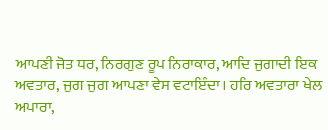ਆਪਣੀ ਜੋਤ ਧਰ, ਨਿਰਗੁਣ ਰੂਪ ਨਿਰਾਕਾਰ, ਆਦਿ ਜੁਗਾਦੀ ਇਕ ਅਵਤਾਰ, ਜੁਗ ਜੁਗ ਆਪਣਾ ਵੇਸ ਵਟਾਇੰਦਾ। ਹਰਿ ਅਵਤਾਰਾ ਖੇਲ ਅਪਾਰਾ,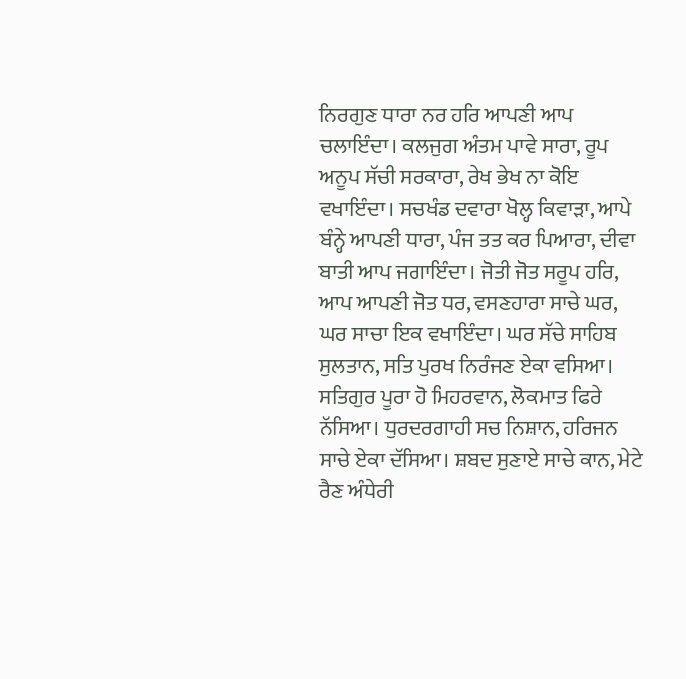ਨਿਰਗੁਣ ਧਾਰਾ ਨਰ ਹਰਿ ਆਪਣੀ ਆਪ ਚਲਾਇੰਦਾ। ਕਲਜੁਗ ਅੰਤਮ ਪਾਵੇ ਸਾਰਾ, ਰੂਪ ਅਨੂਪ ਸੱਚੀ ਸਰਕਾਰਾ, ਰੇਖ ਭੇਖ ਨਾ ਕੋਇ ਵਖਾਇੰਦਾ। ਸਚਖੰਡ ਦਵਾਰਾ ਖੋਲ੍ਹ ਕਿਵਾੜਾ, ਆਪੇ ਬੰਨ੍ਹੇ ਆਪਣੀ ਧਾਰਾ, ਪੰਜ ਤਤ ਕਰ ਪਿਆਰਾ, ਦੀਵਾ ਬਾਤੀ ਆਪ ਜਗਾਇੰਦਾ। ਜੋਤੀ ਜੋਤ ਸਰੂਪ ਹਰਿ, ਆਪ ਆਪਣੀ ਜੋਤ ਧਰ, ਵਸਣਹਾਰਾ ਸਾਚੇ ਘਰ, ਘਰ ਸਾਚਾ ਇਕ ਵਖਾਇੰਦਾ। ਘਰ ਸੱਚੇ ਸਾਹਿਬ ਸੁਲਤਾਨ, ਸਤਿ ਪੁਰਖ ਨਿਰੰਜਣ ਏਕਾ ਵਸਿਆ। ਸਤਿਗੁਰ ਪੂਰਾ ਹੋ ਮਿਹਰਵਾਨ, ਲੋਕਮਾਤ ਫਿਰੇ ਨੱਸਿਆ। ਧੁਰਦਰਗਾਹੀ ਸਚ ਨਿਸ਼ਾਨ, ਹਰਿਜਨ ਸਾਚੇ ਏਕਾ ਦੱਸਿਆ। ਸ਼ਬਦ ਸੁਣਾਏ ਸਾਚੇ ਕਾਨ, ਮੇਟੇ ਰੈਣ ਅੰਧੇਰੀ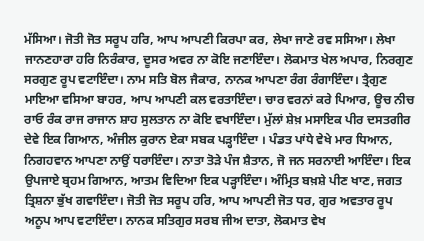ਮੱਸਿਆ। ਜੋਤੀ ਜੋਤ ਸਰੂਪ ਹਰਿ, ਆਪ ਆਪਣੀ ਕਿਰਪਾ ਕਰ, ਲੇਖਾ ਜਾਣੇ ਰਵ ਸਸਿਆ। ਲੇਖਾ ਜਾਨਣਹਾਰਾ ਹਰਿ ਨਿਰੰਕਾਰ, ਦੂਸਰ ਅਵਰ ਨਾ ਕੋਇ ਜਣਾਇੰਦਾ। ਲੋਕਮਾਤ ਖੇਲ ਅਪਾਰ, ਨਿਰਗੁਣ ਸਰਗੁਣ ਰੂਪ ਵਟਾਇੰਦਾ। ਨਾਮ ਸਤਿ ਬੋਲ ਜੈਕਾਰ, ਨਾਨਕ ਆਪਣਾ ਰੰਗ ਰੰਗਾਇੰਦਾ। ਤ੍ਰੈਗੁਣ ਮਾਇਆ ਵਸਿਆ ਬਾਹਰ, ਆਪ ਆਪਣੀ ਕਲ ਵਰਤਾਇੰਦਾ। ਚਾਰ ਵਰਨਾਂ ਕਰੇ ਪਿਆਰ, ਊਚ ਨੀਚ ਰਾਓ ਰੰਕ ਰਾਜ ਰਾਜਾਨ ਸ਼ਾਹ ਸੁਲਤਾਨ ਨਾ ਕੋਇ ਵਖਾਇੰਦਾ। ਮੁੱਲਾਂ ਸ਼ੇਖ਼ ਮਸਾਇਕ ਪੀਰ ਦਸਤਗੀਰ ਦੇਵੇ ਇਕ ਗਿਆਨ, ਅੰਜੀਲ ਕੁਰਾਨ ਏਕਾ ਸਬਕ ਪੜ੍ਹਾਇੰਦਾ । ਪੰਡਤ ਪਾਂਧੇ ਵੇਖੇ ਮਾਰ ਧਿਆਨ, ਨਿਗਹਵਾਨ ਆਪਣਾ ਨਾਉਂ ਧਰਾਇੰਦਾ। ਨਾਤਾ ਤੋੜੇ ਪੰਜ ਸ਼ੈਤਾਨ, ਜੋ ਜਨ ਸਰਨਾਈ ਆਇੰਦਾ। ਇਕ ਉਪਜਾਏ ਬ੍ਰਹਮ ਗਿਆਨ, ਆਤਮ ਵਿਦਿਆ ਇਕ ਪੜ੍ਹਾਇੰਦਾ। ਅੰਮ੍ਰਿਤ ਬਖ਼ਸ਼ੇ ਪੀਣ ਖਾਣ, ਜਗਤ ਤ੍ਰਿਸ਼ਨਾ ਭੁੱਖ ਗਵਾਇੰਦਾ। ਜੋਤੀ ਜੋਤ ਸਰੂਪ ਹਰਿ, ਆਪ ਆਪਣੀ ਜੋਤ ਧਰ, ਗੁਰ ਅਵਤਾਰ ਰੂਪ ਅਨੂਪ ਆਪ ਵਟਾਇੰਦਾ। ਨਾਨਕ ਸਤਿਗੁਰ ਸਰਬ ਜੀਅ ਦਾਤਾ, ਲੋਕਮਾਤ ਵੇਖ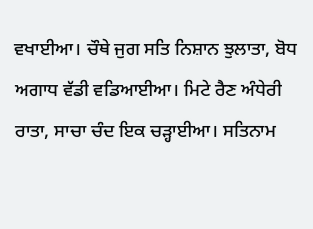ਵਖਾਈਆ। ਚੌਥੇ ਜੁਗ ਸਤਿ ਨਿਸ਼ਾਨ ਝੁਲਾਤਾ, ਬੋਧ ਅਗਾਧ ਵੱਡੀ ਵਡਿਆਈਆ। ਮਿਟੇ ਰੈਣ ਅੰਧੇਰੀ ਰਾਤਾ, ਸਾਚਾ ਚੰਦ ਇਕ ਚੜ੍ਹਾਈਆ। ਸਤਿਨਾਮ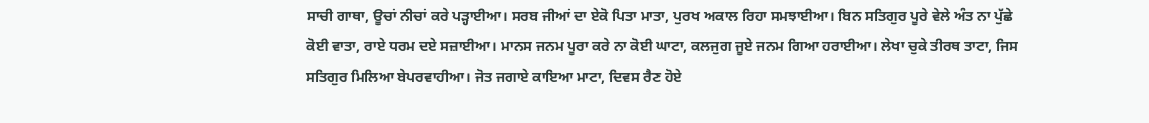ਸਾਚੀ ਗਾਥਾ, ਊਚਾਂ ਨੀਚਾਂ ਕਰੇ ਪੜ੍ਹਾਈਆ। ਸਰਬ ਜੀਆਂ ਦਾ ਏਕੋ ਪਿਤਾ ਮਾਤਾ, ਪੁਰਖ ਅਕਾਲ ਰਿਹਾ ਸਮਝਾਈਆ। ਬਿਨ ਸਤਿਗੁਰ ਪੂਰੇ ਵੇਲੇ ਅੰਤ ਨਾ ਪੁੱਛੇ ਕੋਈ ਵਾਤਾ, ਰਾਏ ਧਰਮ ਦਏ ਸਜ਼ਾਈਆ। ਮਾਨਸ ਜਨਮ ਪੂਰਾ ਕਰੇ ਨਾ ਕੋਈ ਘਾਟਾ, ਕਲਜੁਗ ਜੂਏ ਜਨਮ ਗਿਆ ਹਰਾਈਆ। ਲੇਖਾ ਚੁਕੇ ਤੀਰਥ ਤਾਟਾ, ਜਿਸ ਸਤਿਗੁਰ ਮਿਲਿਆ ਬੇਪਰਵਾਹੀਆ। ਜੋਤ ਜਗਾਏ ਕਾਇਆ ਮਾਟਾ, ਦਿਵਸ ਰੈਣ ਹੋਏ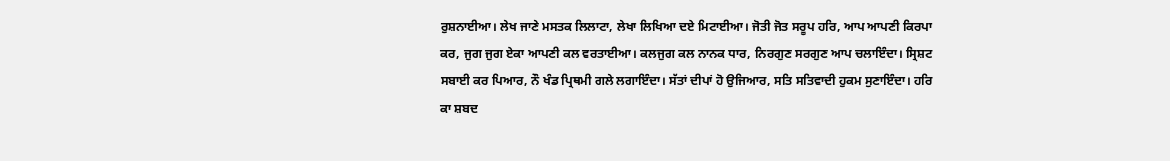ਰੁਸ਼ਨਾਈਆ। ਲੇਖ ਜਾਣੇ ਮਸਤਕ ਲਿਲਾਟਾ, ਲੇਖਾ ਲਿਖਿਆ ਦਏ ਮਿਟਾਈਆ। ਜੋਤੀ ਜੋਤ ਸਰੂਪ ਹਰਿ, ਆਪ ਆਪਣੀ ਕਿਰਪਾ ਕਰ, ਜੁਗ ਜੁਗ ਏਕਾ ਆਪਣੀ ਕਲ ਵਰਤਾਈਆ। ਕਲਜੁਗ ਕਲ ਨਾਨਕ ਧਾਰ, ਨਿਰਗੁਣ ਸਰਗੁਣ ਆਪ ਚਲਾਇੰਦਾ। ਸ੍ਰਿਸ਼ਟ ਸਬਾਈ ਕਰ ਪਿਆਰ, ਨੌ ਖੰਡ ਪ੍ਰਿਥਮੀ ਗਲੇ ਲਗਾਇੰਦਾ। ਸੱਤਾਂ ਦੀਪਾਂ ਹੋ ਉਜਿਆਰ, ਸਤਿ ਸਤਿਵਾਦੀ ਹੁਕਮ ਸੁਣਾਇੰਦਾ। ਹਰਿ ਕਾ ਸ਼ਬਦ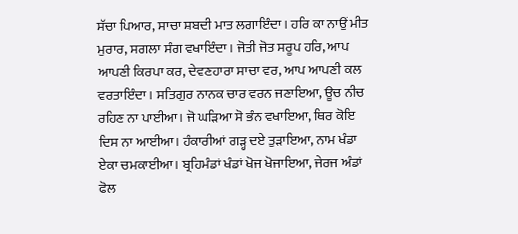ਸੱਚਾ ਪਿਆਰ, ਸਾਚਾ ਸ਼ਬਦੀ ਮਾਤ ਲਗਾਇੰਦਾ। ਹਰਿ ਕਾ ਨਾਉਂ ਮੀਤ ਮੁਰਾਰ, ਸਗਲਾ ਸੰਗ ਵਖਾਇੰਦਾ। ਜੋਤੀ ਜੋਤ ਸਰੂਪ ਹਰਿ, ਆਪ ਆਪਣੀ ਕਿਰਪਾ ਕਰ, ਦੇਵਣਹਾਰਾ ਸਾਚਾ ਵਰ, ਆਪ ਆਪਣੀ ਕਲ ਵਰਤਾਇੰਦਾ। ਸਤਿਗੁਰ ਨਾਨਕ ਚਾਰ ਵਰਨ ਜਣਾਇਆ, ਊਚ ਨੀਚ ਰਹਿਣ ਨਾ ਪਾਈਆ। ਜੋ ਘੜਿਆ ਸੋ ਭੰਨ ਵਖਾਇਆ, ਥਿਰ ਕੋਇ ਦਿਸ ਨਾ ਆਈਆ। ਹੰਕਾਰੀਆਂ ਗੜ੍ਹ ਦਏ ਤੁੜਾਇਆ, ਨਾਮ ਖੰਡਾ ਏਕਾ ਚਮਕਾਈਆ। ਬ੍ਰਹਿਮੰਡਾਂ ਖੰਡਾਂ ਖੋਜ ਖੋਜਾਇਆ, ਜੇਰਜ ਅੰਡਾਂ ਫੋਲ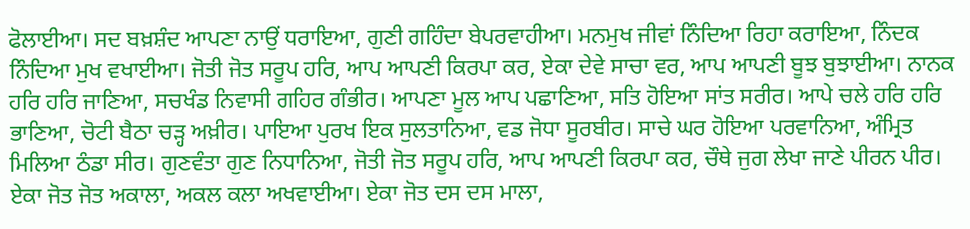ਫੋਲਾਈਆ। ਸਦ ਬਖ਼ਸ਼ੰਦ ਆਪਣਾ ਨਾਉਂ ਧਰਾਇਆ, ਗੁਣੀ ਗਹਿੰਦਾ ਬੇਪਰਵਾਹੀਆ। ਮਨਮੁਖ ਜੀਵਾਂ ਨਿੰਦਿਆ ਰਿਹਾ ਕਰਾਇਆ, ਨਿੰਦਕ ਨਿੰਦਿਆ ਮੁਖ ਵਖਾਈਆ। ਜੋਤੀ ਜੋਤ ਸਰੂਪ ਹਰਿ, ਆਪ ਆਪਣੀ ਕਿਰਪਾ ਕਰ, ਏਕਾ ਦੇਵੇ ਸਾਚਾ ਵਰ, ਆਪ ਆਪਣੀ ਬੂਝ ਬੁਝਾਈਆ। ਨਾਨਕ ਹਰਿ ਹਰਿ ਜਾਣਿਆ, ਸਚਖੰਡ ਨਿਵਾਸੀ ਗਹਿਰ ਗੰਭੀਰ। ਆਪਣਾ ਮੂਲ ਆਪ ਪਛਾਣਿਆ, ਸਤਿ ਹੋਇਆ ਸਾਂਤ ਸਰੀਰ। ਆਪੇ ਚਲੇ ਹਰਿ ਹਰਿ ਭਾਣਿਆ, ਚੋਟੀ ਬੈਠਾ ਚੜ੍ਹ ਅਖ਼ੀਰ। ਪਾਇਆ ਪੁਰਖ ਇਕ ਸੁਲਤਾਨਿਆ, ਵਡ ਜੋਧਾ ਸੂਰਬੀਰ। ਸਾਚੇ ਘਰ ਹੋਇਆ ਪਰਵਾਨਿਆ, ਅੰਮ੍ਰਿਤ ਮਿਲਿਆ ਠੰਡਾ ਸੀਰ। ਗੁਣਵੰਤਾ ਗੁਣ ਨਿਧਾਨਿਆ, ਜੋਤੀ ਜੋਤ ਸਰੂਪ ਹਰਿ, ਆਪ ਆਪਣੀ ਕਿਰਪਾ ਕਰ, ਚੌਥੇ ਜੁਗ ਲੇਖਾ ਜਾਣੇ ਪੀਰਨ ਪੀਰ। ਏਕਾ ਜੋਤ ਜੋਤ ਅਕਾਲਾ, ਅਕਲ ਕਲਾ ਅਖਵਾਈਆ। ਏਕਾ ਜੋਤ ਦਸ ਦਸ ਮਾਲਾ,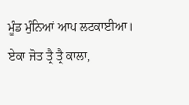ਮੂੰਡ ਮੁੰਨਿਆਂ ਆਪ ਲਟਕਾਈਆ। ਏਕਾ ਜੋਤ ਤ੍ਰੈ ਤ੍ਰੈ ਕਾਲਾ,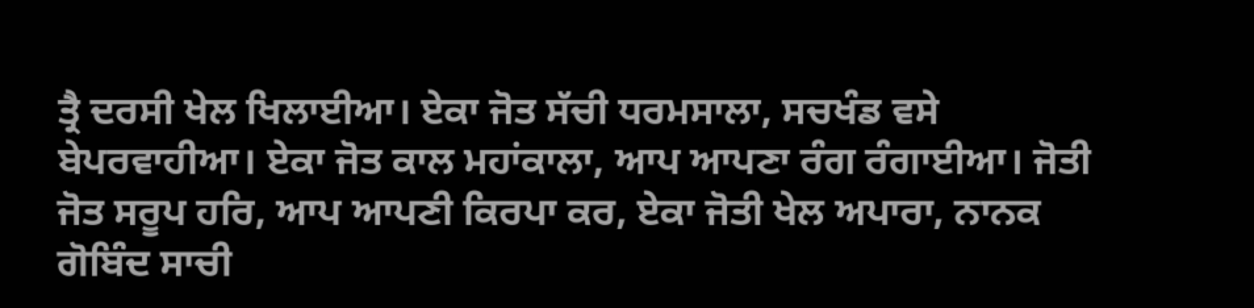ਤ੍ਰੈ ਦਰਸੀ ਖੇਲ ਖਿਲਾਈਆ। ਏਕਾ ਜੋਤ ਸੱਚੀ ਧਰਮਸਾਲਾ, ਸਚਖੰਡ ਵਸੇ ਬੇਪਰਵਾਹੀਆ। ਏਕਾ ਜੋਤ ਕਾਲ ਮਹਾਂਕਾਲਾ, ਆਪ ਆਪਣਾ ਰੰਗ ਰੰਗਾਈਆ। ਜੋਤੀ ਜੋਤ ਸਰੂਪ ਹਰਿ, ਆਪ ਆਪਣੀ ਕਿਰਪਾ ਕਰ, ਏਕਾ ਜੋਤੀ ਖੇਲ ਅਪਾਰਾ, ਨਾਨਕ ਗੋਬਿੰਦ ਸਾਚੀ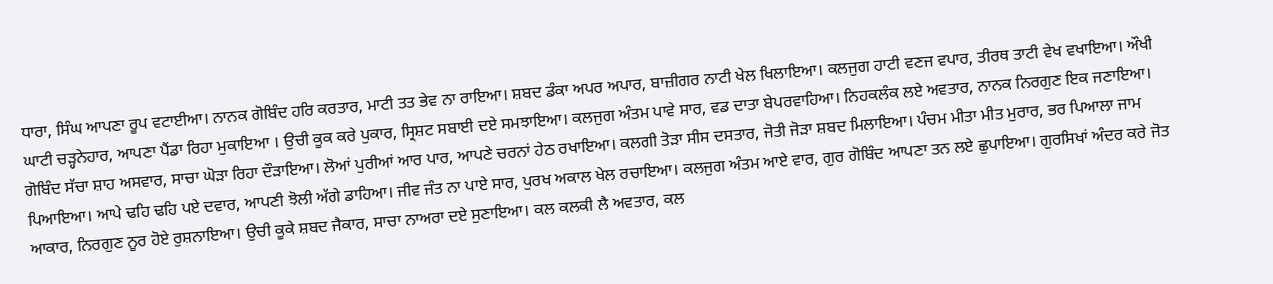ਧਾਰਾ, ਸਿੰਘ ਆਪਣਾ ਰੂਪ ਵਟਾਈਆ। ਨਾਨਕ ਗੋਬਿੰਦ ਹਰਿ ਕਰਤਾਰ, ਮਾਟੀ ਤਤ ਭੇਵ ਨਾ ਰਾਇਆ। ਸ਼ਬਦ ਡੰਕਾ ਅਪਰ ਅਪਾਰ, ਬਾਜ਼ੀਗਰ ਨਾਟੀ ਖੇਲ ਖਿਲਾਇਆ। ਕਲਜੁਗ ਹਾਟੀ ਵਣਜ ਵਪਾਰ, ਤੀਰਥ ਤਾਟੀ ਵੇਖ ਵਖਾਇਆ। ਔਖੀ ਘਾਟੀ ਚੜ੍ਹਨੇਹਾਰ, ਆਪਣਾ ਪੈਂਡਾ ਰਿਹਾ ਮੁਕਾਇਆ । ਉਚੀ ਕੂਕ ਕਰੇ ਪੁਕਾਰ, ਸ੍ਰਿਸ਼ਟ ਸਬਾਈ ਦਏ ਸਮਝਾਇਆ। ਕਲਜੁਗ ਅੰਤਮ ਪਾਵੇ ਸਾਰ, ਵਡ ਦਾਤਾ ਬੇਪਰਵਾਹਿਆ। ਨਿਹਕਲੰਕ ਲਏ ਅਵਤਾਰ, ਨਾਨਕ ਨਿਰਗੁਣ ਇਕ ਜਣਾਇਆ। ਗੋਬਿੰਦ ਸੱਚਾ ਸ਼ਾਹ ਅਸਵਾਰ, ਸਾਚਾ ਘੋੜਾ ਰਿਹਾ ਦੌੜਾਇਆ। ਲੋਆਂ ਪੁਰੀਆਂ ਆਰ ਪਾਰ, ਆਪਣੇ ਚਰਨਾਂ ਹੇਠ ਰਖਾਇਆ। ਕਲਗੀ ਤੋੜਾ ਸੀਸ ਦਸਤਾਰ, ਜੋਤੀ ਜੋੜਾ ਸ਼ਬਦ ਮਿਲਾਇਆ। ਪੰਚਮ ਮੀਤਾ ਮੀਤ ਮੁਰਾਰ, ਭਰ ਪਿਆਲਾ ਜਾਮ ਪਿਆਇਆ। ਆਪੇ ਢਹਿ ਢਹਿ ਪਏ ਦਵਾਰ, ਆਪਣੀ ਝੋਲੀ ਅੱਗੇ ਡਾਹਿਆ। ਜੀਵ ਜੰਤ ਨਾ ਪਾਏ ਸਾਰ, ਪੁਰਖ ਅਕਾਲ ਖੇਲ ਰਚਾਇਆ। ਕਲਜੁਗ ਅੰਤਮ ਆਏ ਵਾਰ, ਗੁਰ ਗੋਬਿੰਦ ਆਪਣਾ ਤਨ ਲਏ ਛੁਪਾਇਆ। ਗੁਰਸਿਖਾਂ ਅੰਦਰ ਕਰੇ ਜੋਤ ਆਕਾਰ, ਨਿਰਗੁਣ ਨੂਰ ਹੋਏ ਰੁਸ਼ਨਾਇਆ। ਉਚੀ ਕੂਕੇ ਸ਼ਬਦ ਜੈਕਾਰ, ਸਾਚਾ ਨਾਅਰਾ ਦਏ ਸੁਣਾਇਆ। ਕਲ ਕਲਕੀ ਲੈ ਅਵਤਾਰ, ਕਲ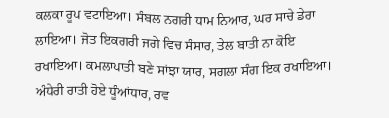ਕਲਕਾ ਰੂਪ ਵਟਾਇਆ। ਸੰਬਲ ਨਗਰੀ ਧਾਮ ਨਿਆਰ, ਘਰ ਸਾਚੇ ਡੇਰਾ ਲਾਇਆ। ਜੋਤ ਇਕਗਰੀ ਜਗੇ ਵਿਚ ਸੰਸਾਰ, ਤੇਲ ਬਾਤੀ ਨਾ ਕੋਇ ਰਖਾਇਆ। ਕਮਲਾਪਾਤੀ ਬਣੇ ਸਾਂਝਾ ਯਾਰ, ਸਗਲਾ ਸੰਗ ਇਕ ਰਖਾਇਆ। ਅੰਧੇਰੀ ਰਾਤੀ ਹੋਏ ਧੂੰਆਂਧਾਰ, ਰਵ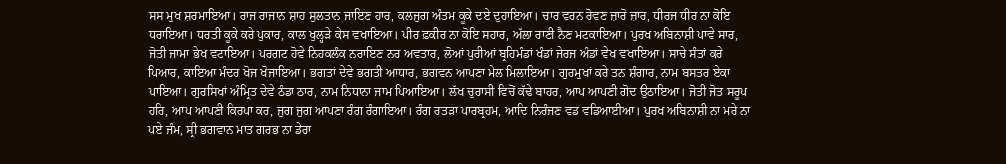ਸਸ ਮੁਖ ਸ਼ਰਮਾਇਆ। ਰਾਜ ਰਾਜਾਨ ਸ਼ਾਹ ਸੁਲਤਾਨ ਜਾਇਣ ਹਾਰ, ਕਲਜੁਗ ਅੰਤਮ ਕੂਕੇ ਦਏ ਦੁਹਾਇਆ। ਚਾਰ ਵਰਨ ਰੋਵਣ ਜ਼ਾਰੋ ਜ਼ਾਰ, ਧੀਰਜ ਧੀਰ ਨਾ ਕੋਇ ਧਰਾਇਆ। ਧਰਤੀ ਕੂਕੇ ਕਰੇ ਪੁਕਾਰ, ਕਾਲ ਖੁਲ੍ਹੜੇ ਕੇਸ ਵਖਾਇਆ। ਪੀਰ ਫ਼ਕੀਰ ਨਾ ਕੋਇ ਸਹਾਰ, ਅੱਲਾ ਰਾਣੀ ਨੈਣ ਮਟਕਾਇਆ। ਪੁਰਖ ਅਬਿਨਾਸ਼ੀ ਪਾਵੇ ਸਾਰ, ਜੋਤੀ ਜਾਮਾ ਭੇਖ ਵਟਾਇਆ। ਪਰਗਟ ਹੋਵੇ ਨਿਹਕਲੰਕ ਨਰਾਇਣ ਨਰ ਅਵਤਾਰ, ਲੋਆਂ ਪੁਰੀਆਂ ਬ੍ਰਹਿਮੰਡਾਂ ਖੰਡਾਂ ਜੇਰਜ ਅੰਡਾਂ ਵੇਖ ਵਖਾਇਆ। ਸਾਚੇ ਸੰਤਾਂ ਕਰੇ ਪਿਆਰ, ਕਾਇਆ ਮੰਦਰ ਖੋਜ ਖੋਜਾਇਆ। ਭਗਤਾਂ ਦੇਵੇ ਭਗਤੀ ਆਧਾਰ, ਭਗਵਨ ਆਪਣਾ ਮੇਲ ਮਿਲਾਇਆ। ਗੁਰਮੁਖਾਂ ਕਰੇ ਤਨ ਸ਼ੰਗਾਰ, ਨਾਮ ਬਸਤਰ ਏਕਾ ਪਾਇਆ। ਗੁਰਸਿਖਾਂ ਅੰਮ੍ਰਿਤ ਦੇਵੇ ਠੰਡਾ ਠਾਰ, ਨਾਮ ਨਿਧਾਨਾ ਜਾਮ ਪਿਆਇਆ। ਲੱਖ ਚੁਰਾਸੀ ਵਿਚੋਂ ਕੱਢੇ ਬਾਹਰ, ਆਪ ਆਪਣੀ ਗੋਦ ਉਠਾਇਆ। ਜੋਤੀ ਜੋਤ ਸਰੂਪ ਹਰਿ, ਆਪ ਆਪਣੀ ਕਿਰਪਾ ਕਰ, ਜੁਗ ਜੁਗ ਆਪਣਾ ਰੰਗ ਰੰਗਾਇਆ। ਰੰਗ ਰਤੜਾ ਪਾਰਬ੍ਰਹਮ, ਆਦਿ ਨਿਰੰਜਣ ਵਡ ਵਡਿਆਈਆ। ਪੁਰਖ ਅਬਿਨਾਸ਼ੀ ਨਾ ਮਰੇ ਨਾ ਪਏ ਜੰਮ, ਸ੍ਰੀ ਭਗਵਾਨ ਮਾਤ ਗਰਭ ਨਾ ਡੇਰਾ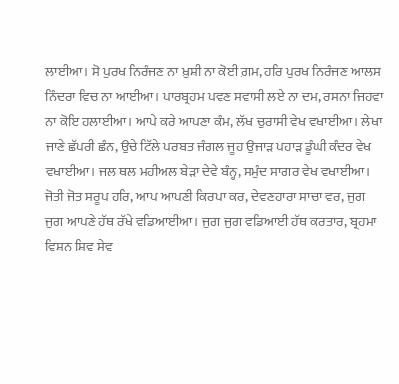ਲਾਈਆ। ਸੋ ਪੁਰਖ ਨਿਰੰਜਣ ਨਾ ਖ਼ੁਸ਼ੀ ਨਾ ਕੋਈ ਗ਼ਮ, ਹਰਿ ਪੁਰਖ ਨਿਰੰਜਣ ਆਲਸ ਨਿੰਦਰਾ ਵਿਚ ਨਾ ਆਈਆ। ਪਾਰਬ੍ਰਹਮ ਪਵਣ ਸਵਾਸੀ ਲਏ ਨਾ ਦਮ, ਰਸਨਾ ਜਿਹਵਾ ਨਾ ਕੋਇ ਹਲਾਈਆ। ਆਪੇ ਕਰੇ ਆਪਣਾ ਕੰਮ, ਲੱਖ ਚੁਰਾਸੀ ਵੇਖ ਵਖਾਈਆ। ਲੇਖਾ ਜਾਣੇ ਛੱਪਰੀ ਛੰਨ, ਉਚੇ ਟਿੱਲੇ ਪਰਬਤ ਜੰਗਲ ਜੂਹ ਉਜਾੜ ਪਹਾੜ ਡੂੰਘੀ ਕੰਦਰ ਵੇਖ ਵਖਾਈਆ। ਜਲ ਥਲ ਮਹੀਅਲ ਬੇੜਾ ਦੇਵੇ ਬੰਨ੍ਹ, ਸਮੁੰਦ ਸਾਗਰ ਵੇਖ ਵਖਾਈਆ। ਜੋਤੀ ਜੋਤ ਸਰੂਪ ਹਰਿ, ਆਪ ਆਪਣੀ ਕਿਰਪਾ ਕਰ, ਦੇਵਣਹਾਰਾ ਸਾਚਾ ਵਰ, ਜੁਗ ਜੁਗ ਆਪਣੇ ਹੱਥ ਰੱਖੇ ਵਡਿਆਈਆ। ਜੁਗ ਜੁਗ ਵਡਿਆਈ ਹੱਥ ਕਰਤਾਰ, ਬ੍ਰਹਮਾ ਵਿਸ਼ਨ ਸ਼ਿਵ ਸੇਵ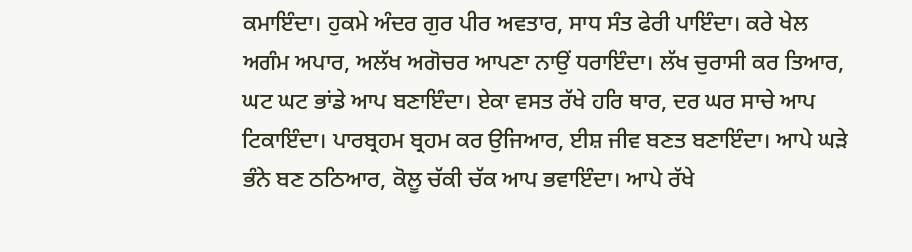ਕਮਾਇੰਦਾ। ਹੁਕਮੇ ਅੰਦਰ ਗੁਰ ਪੀਰ ਅਵਤਾਰ, ਸਾਧ ਸੰਤ ਫੇਰੀ ਪਾਇੰਦਾ। ਕਰੇ ਖੇਲ ਅਗੰਮ ਅਪਾਰ, ਅਲੱਖ ਅਗੋਚਰ ਆਪਣਾ ਨਾਉਂ ਧਰਾਇੰਦਾ। ਲੱਖ ਚੁਰਾਸੀ ਕਰ ਤਿਆਰ, ਘਟ ਘਟ ਭਾਂਡੇ ਆਪ ਬਣਾਇੰਦਾ। ਏਕਾ ਵਸਤ ਰੱਖੇ ਹਰਿ ਥਾਰ, ਦਰ ਘਰ ਸਾਚੇ ਆਪ ਟਿਕਾਇੰਦਾ। ਪਾਰਬ੍ਰਹਮ ਬ੍ਰਹਮ ਕਰ ਉਜਿਆਰ, ਈਸ਼ ਜੀਵ ਬਣਤ ਬਣਾਇੰਦਾ। ਆਪੇ ਘੜੇ ਭੰਨੇ ਬਣ ਠਠਿਆਰ, ਕੋਲੂ ਚੱਕੀ ਚੱਕ ਆਪ ਭਵਾਇੰਦਾ। ਆਪੇ ਰੱਖੇ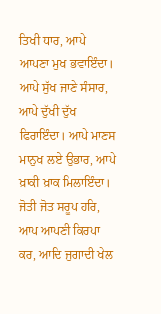ਤਿਖੀ ਧਾਰ, ਆਪੇ ਆਪਣਾ ਮੁਖ ਭਵਾਇੰਦਾ। ਆਪੇ ਸੁੱਖ ਜਾਣੇ ਸੰਸਾਰ, ਆਪੇ ਦੁੱਖੀ ਦੁੱਖ ਫਿਰਾਇੰਦਾ। ਆਪੇ ਮਾਣਸ ਮਾਨੁਖ ਲਏ ਉਭਾਰ, ਆਪੇ ਖ਼ਾਕੀ ਖ਼ਾਕ ਮਿਲਾਇੰਦਾ। ਜੋਤੀ ਜੋਤ ਸਰੂਪ ਹਰਿ, ਆਪ ਆਪਣੀ ਕਿਰਪਾ ਕਰ, ਆਦਿ ਜੁਗਾਦੀ ਖੇਲ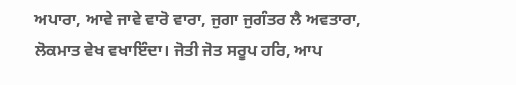ਅਪਾਰਾ, ਆਵੇ ਜਾਵੇ ਵਾਰੋ ਵਾਰਾ, ਜੁਗਾ ਜੁਗੰਤਰ ਲੈ ਅਵਤਾਰਾ, ਲੋਕਮਾਤ ਵੇਖ ਵਖਾਇੰਦਾ। ਜੋਤੀ ਜੋਤ ਸਰੂਪ ਹਰਿ, ਆਪ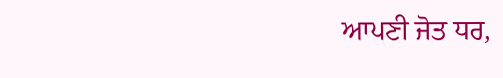ਆਪਣੀ ਜੋਤ ਧਰ,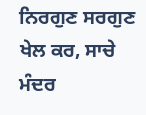ਨਿਰਗੁਣ ਸਰਗੁਣ ਖੇਲ ਕਰ, ਸਾਚੇ ਮੰਦਰ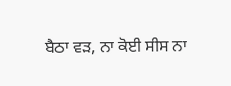ਬੈਠਾ ਵੜ, ਨਾ ਕੋਈ ਸੀਸ ਨਾ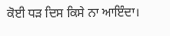ਕੋਈ ਧੜ ਦਿਸ ਕਿਸੇ ਨਾ ਆਇੰਦਾ।